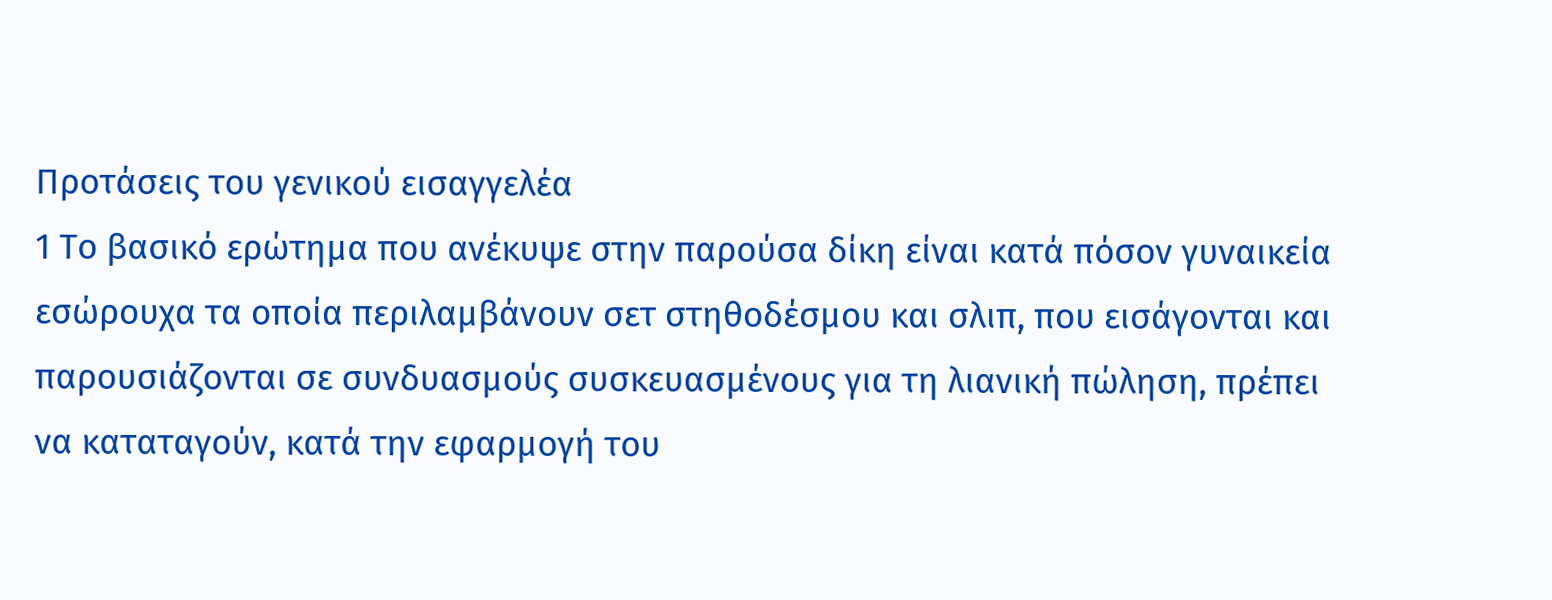Προτάσεις του γενικού εισαγγελέα
1 Το βασικό ερώτημα που ανέκυψε στην παρούσα δίκη είναι κατά πόσον γυναικεία εσώρουχα τα οποία περιλαμβάνουν σετ στηθοδέσμου και σλιπ, που εισάγονται και παρουσιάζονται σε συνδυασμούς συσκευασμένους για τη λιανική πώληση, πρέπει να καταταγούν, κατά την εφαρμογή του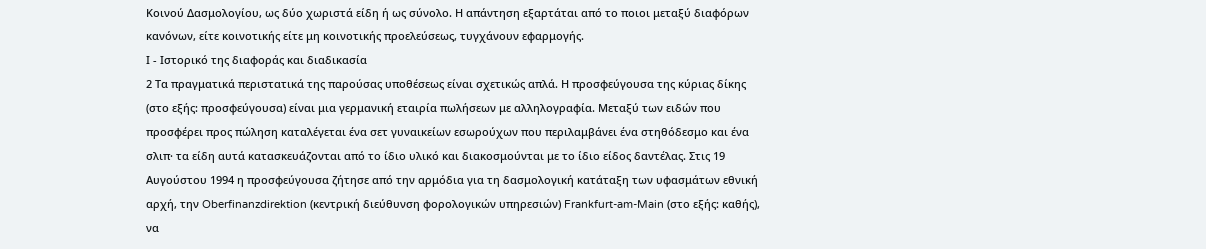Κοινού Δασμολογίου, ως δύο χωριστά είδη ή ως σύνολο. Η απάντηση εξαρτάται από το ποιοι μεταξύ διαφόρων κανόνων, είτε κοινοτικής είτε μη κοινοτικής προελεύσεως, τυγχάνουν εφαρμογής.
Ι - Ιστορικό της διαφοράς και διαδικασία
2 Τα πραγματικά περιστατικά της παρούσας υποθέσεως είναι σχετικώς απλά. Η προσφεύγουσα της κύριας δίκης (στο εξής: προσφεύγουσα) είναι μια γερμανική εταιρία πωλήσεων με αλληλογραφία. Μεταξύ των ειδών που προσφέρει προς πώληση καταλέγεται ένα σετ γυναικείων εσωρούχων που περιλαμβάνει ένα στηθόδεσμο και ένα σλιπ· τα είδη αυτά κατασκευάζονται από το ίδιο υλικό και διακοσμούνται με το ίδιο είδος δαντέλας. Στις 19 Αυγούστου 1994 η προσφεύγουσα ζήτησε από την αρμόδια για τη δασμολογική κατάταξη των υφασμάτων εθνική αρχή, την Oberfinanzdirektion (κεντρική διεύθυνση φορολογικών υπηρεσιών) Frankfurt-am-Main (στο εξής: καθής), να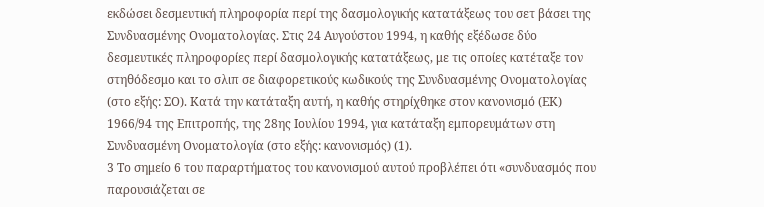εκδώσει δεσμευτική πληροφορία περί της δασμολογικής κατατάξεως του σετ βάσει της Συνδυασμένης Ονοματολογίας. Στις 24 Αυγούστου 1994, η καθής εξέδωσε δύο δεσμευτικές πληροφορίες περί δασμολογικής κατατάξεως, με τις οποίες κατέταξε τον στηθόδεσμο και το σλιπ σε διαφορετικούς κωδικούς της Συνδυασμένης Ονοματολογίας (στο εξής: ΣΟ). Κατά την κατάταξη αυτή, η καθής στηρίχθηκε στον κανονισμό (ΕΚ) 1966/94 της Επιτροπής, της 28ης Ιουλίου 1994, για κατάταξη εμπορευμάτων στη Συνδυασμένη Ονοματολογία (στο εξής: κανονισμός) (1).
3 Το σημείο 6 του παραρτήματος του κανονισμού αυτού προβλέπει ότι «συνδυασμός που παρουσιάζεται σε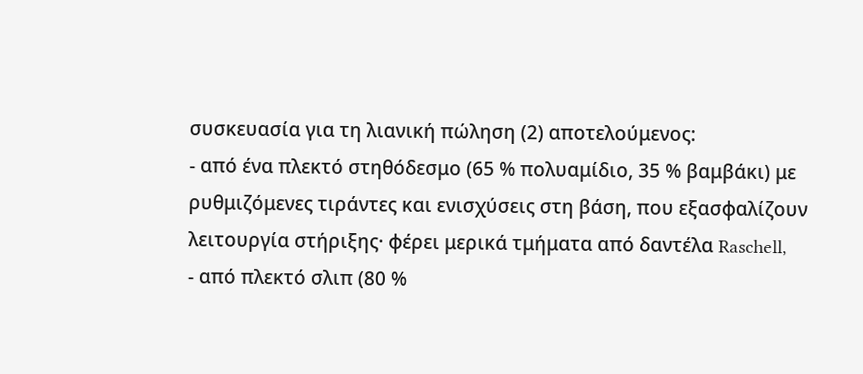συσκευασία για τη λιανική πώληση (2) αποτελούμενος:
- από ένα πλεκτό στηθόδεσμο (65 % πολυαμίδιο, 35 % βαμβάκι) με ρυθμιζόμενες τιράντες και ενισχύσεις στη βάση, που εξασφαλίζουν λειτουργία στήριξης· φέρει μερικά τμήματα από δαντέλα Raschell,
- από πλεκτό σλιπ (80 %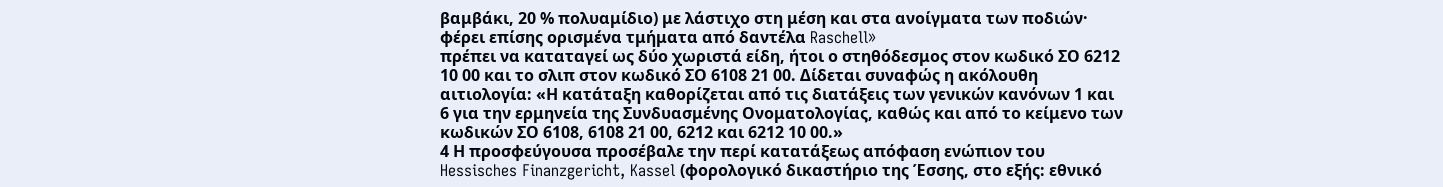βαμβάκι, 20 % πολυαμίδιο) με λάστιχο στη μέση και στα ανοίγματα των ποδιών· φέρει επίσης ορισμένα τμήματα από δαντέλα Raschell»
πρέπει να καταταγεί ως δύο χωριστά είδη, ήτοι ο στηθόδεσμος στον κωδικό ΣΟ 6212 10 00 και το σλιπ στον κωδικό ΣΟ 6108 21 00. Δίδεται συναφώς η ακόλουθη αιτιολογία: «Η κατάταξη καθορίζεται από τις διατάξεις των γενικών κανόνων 1 και 6 για την ερμηνεία της Συνδυασμένης Ονοματολογίας, καθώς και από το κείμενο των κωδικών ΣΟ 6108, 6108 21 00, 6212 και 6212 10 00.»
4 Η προσφεύγουσα προσέβαλε την περί κατατάξεως απόφαση ενώπιον του Hessisches Finanzgericht, Kassel (φορολογικό δικαστήριο της Έσσης, στο εξής: εθνικό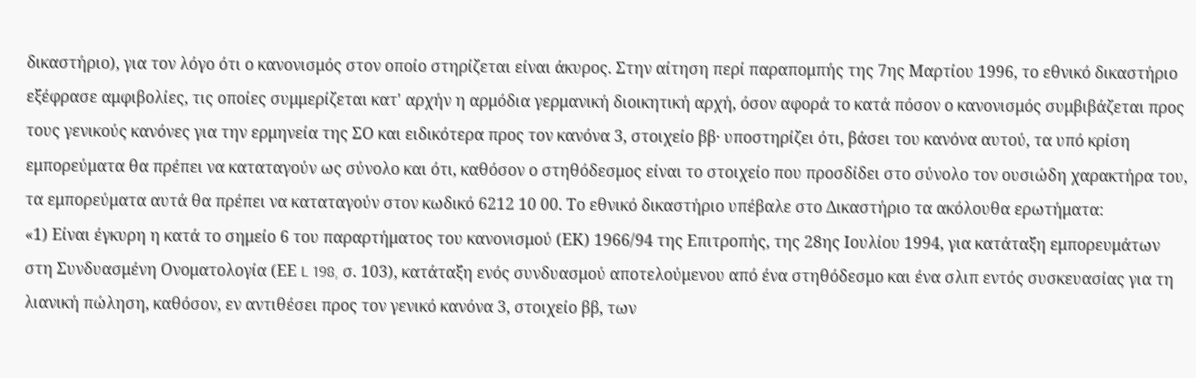δικαστήριο), για τον λόγο ότι ο κανονισμός στον οποίο στηρίζεται είναι άκυρος. Στην αίτηση περί παραπομπής της 7ης Μαρτίου 1996, το εθνικό δικαστήριο εξέφρασε αμφιβολίες, τις οποίες συμμερίζεται κατ' αρχήν η αρμόδια γερμανική διοικητική αρχή, όσον αφορά το κατά πόσον ο κανονισμός συμβιβάζεται προς τους γενικούς κανόνες για την ερμηνεία της ΣΟ και ειδικότερα προς τον κανόνα 3, στοιχείο ββ· υποστηρίζει ότι, βάσει του κανόνα αυτού, τα υπό κρίση εμπορεύματα θα πρέπει να καταταγούν ως σύνολο και ότι, καθόσον ο στηθόδεσμος είναι το στοιχείο που προσδίδει στο σύνολο τον ουσιώδη χαρακτήρα του, τα εμπορεύματα αυτά θα πρέπει να καταταγούν στον κωδικό 6212 10 00. Το εθνικό δικαστήριο υπέβαλε στο Δικαστήριο τα ακόλουθα ερωτήματα:
«1) Είναι έγκυρη η κατά το σημείο 6 του παραρτήματος του κανονισμού (ΕΚ) 1966/94 της Επιτροπής, της 28ης Ιουλίου 1994, για κατάταξη εμπορευμάτων στη Συνδυασμένη Ονοματολογία (ΕΕ L 198, σ. 103), κατάταξη ενός συνδυασμού αποτελούμενου από ένα στηθόδεσμο και ένα σλιπ εντός συσκευασίας για τη λιανική πώληση, καθόσον, εν αντιθέσει προς τον γενικό κανόνα 3, στοιχείο ββ, των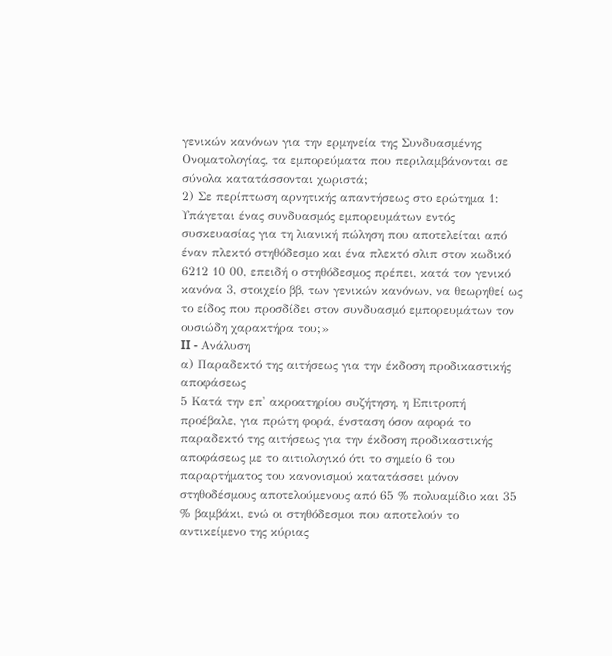γενικών κανόνων για την ερμηνεία της Συνδυασμένης Ονοματολογίας, τα εμπορεύματα που περιλαμβάνονται σε σύνολα κατατάσσονται χωριστά;
2) Σε περίπτωση αρνητικής απαντήσεως στο ερώτημα 1:
Υπάγεται ένας συνδυασμός εμπορευμάτων εντός συσκευασίας για τη λιανική πώληση που αποτελείται από έναν πλεκτό στηθόδεσμο και ένα πλεκτό σλιπ στον κωδικό 6212 10 00, επειδή ο στηθόδεσμος πρέπει, κατά τον γενικό κανόνα 3, στοιχείο ββ, των γενικών κανόνων, να θεωρηθεί ως το είδος που προσδίδει στον συνδυασμό εμπορευμάτων τον ουσιώδη χαρακτήρα του;»
II - Ανάλυση
α) Παραδεκτό της αιτήσεως για την έκδοση προδικαστικής αποφάσεως
5 Κατά την επ' ακροατηρίου συζήτηση, η Επιτροπή προέβαλε, για πρώτη φορά, ένσταση όσον αφορά το παραδεκτό της αιτήσεως για την έκδοση προδικαστικής αποφάσεως με το αιτιολογικό ότι το σημείο 6 του παραρτήματος του κανονισμού κατατάσσει μόνον στηθοδέσμους αποτελούμενους από 65 % πολυαμίδιο και 35 % βαμβάκι, ενώ οι στηθόδεσμοι που αποτελούν το αντικείμενο της κύριας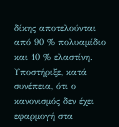δίκης αποτελούνται από 90 % πολυαμίδιο και 10 % ελαστίνη. Υποστήριξε, κατά συνέπεια, ότι ο κανονισμός δεν έχει εφαρμογή στα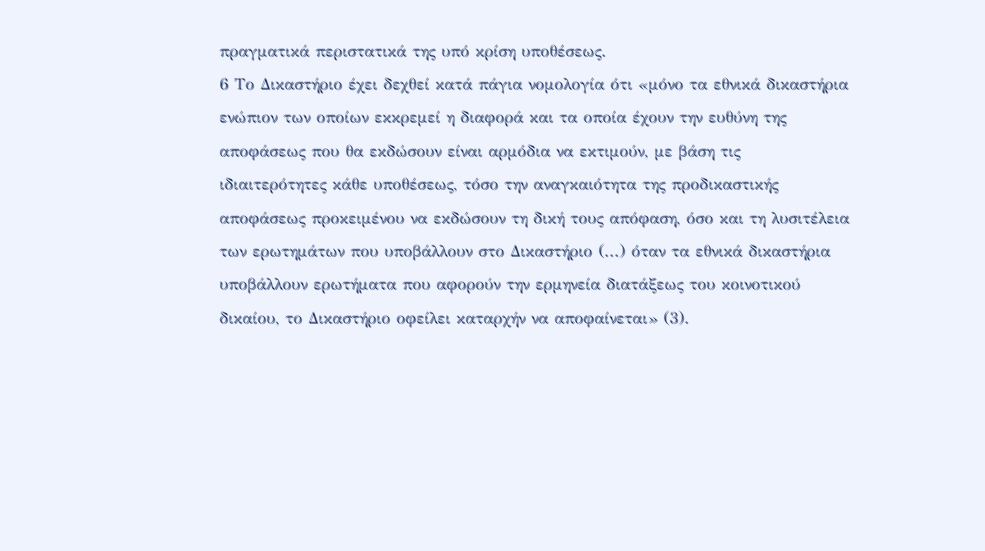πραγματικά περιστατικά της υπό κρίση υποθέσεως.
6 Το Δικαστήριο έχει δεχθεί κατά πάγια νομολογία ότι «μόνο τα εθνικά δικαστήρια ενώπιον των οποίων εκκρεμεί η διαφορά και τα οποία έχουν την ευθύνη της αποφάσεως που θα εκδώσουν είναι αρμόδια να εκτιμούν, με βάση τις ιδιαιτερότητες κάθε υποθέσεως, τόσο την αναγκαιότητα της προδικαστικής αποφάσεως προκειμένου να εκδώσουν τη δική τους απόφαση, όσο και τη λυσιτέλεια των ερωτημάτων που υποβάλλουν στο Δικαστήριο (...) όταν τα εθνικά δικαστήρια υποβάλλουν ερωτήματα που αφορούν την ερμηνεία διατάξεως του κοινοτικού δικαίου, το Δικαστήριο οφείλει καταρχήν να αποφαίνεται» (3).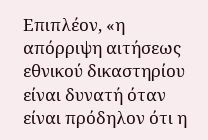Επιπλέον, «η απόρριψη αιτήσεως εθνικού δικαστηρίου είναι δυνατή όταν είναι πρόδηλον ότι η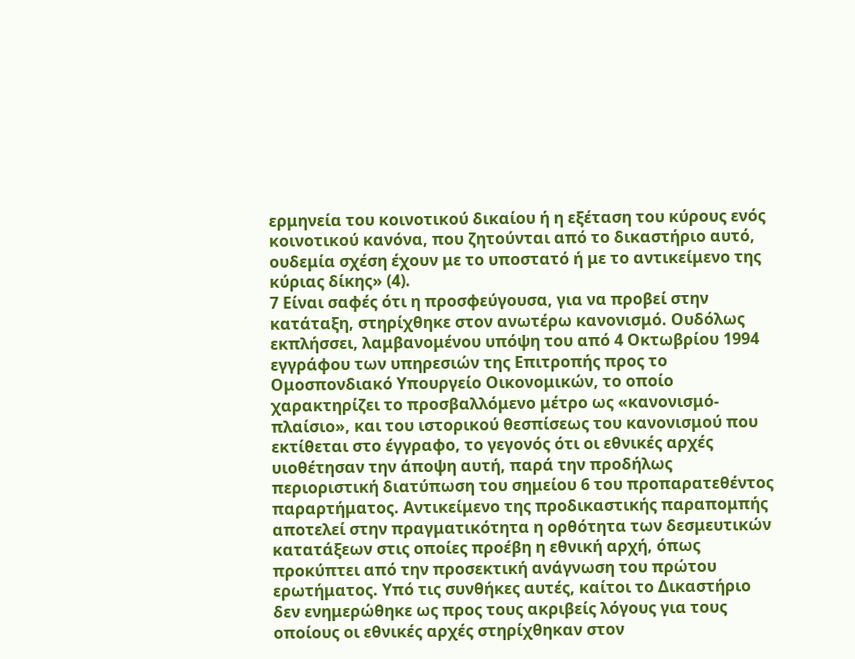ερμηνεία του κοινοτικού δικαίου ή η εξέταση του κύρους ενός κοινοτικού κανόνα, που ζητούνται από το δικαστήριο αυτό, ουδεμία σχέση έχουν με το υποστατό ή με το αντικείμενο της κύριας δίκης» (4).
7 Είναι σαφές ότι η προσφεύγουσα, για να προβεί στην κατάταξη, στηρίχθηκε στον ανωτέρω κανονισμό. Ουδόλως εκπλήσσει, λαμβανομένου υπόψη του από 4 Οκτωβρίου 1994 εγγράφου των υπηρεσιών της Επιτροπής προς το Ομοσπονδιακό Υπουργείο Οικονομικών, το οποίο χαρακτηρίζει το προσβαλλόμενο μέτρο ως «κανονισμό-πλαίσιο», και του ιστορικού θεσπίσεως του κανονισμού που εκτίθεται στο έγγραφο, το γεγονός ότι οι εθνικές αρχές υιοθέτησαν την άποψη αυτή, παρά την προδήλως περιοριστική διατύπωση του σημείου 6 του προπαρατεθέντος παραρτήματος. Αντικείμενο της προδικαστικής παραπομπής αποτελεί στην πραγματικότητα η ορθότητα των δεσμευτικών κατατάξεων στις οποίες προέβη η εθνική αρχή, όπως προκύπτει από την προσεκτική ανάγνωση του πρώτου ερωτήματος. Υπό τις συνθήκες αυτές, καίτοι το Δικαστήριο δεν ενημερώθηκε ως προς τους ακριβείς λόγους για τους οποίους οι εθνικές αρχές στηρίχθηκαν στον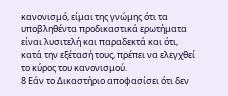κανονισμό, είμαι της γνώμης ότι τα υποβληθέντα προδικαστικά ερωτήματα είναι λυσιτελή και παραδεκτά και ότι, κατά την εξέτασή τους, πρέπει να ελεγχθεί το κύρος του κανονισμού.
8 Εάν το Δικαστήριο αποφασίσει ότι δεν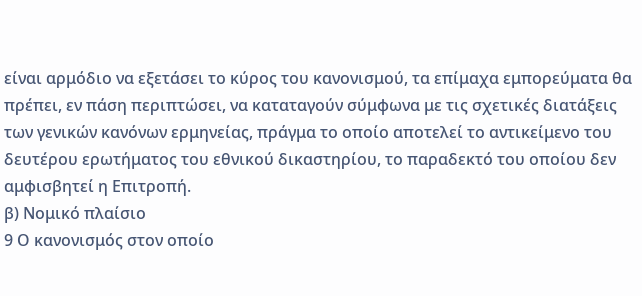είναι αρμόδιο να εξετάσει το κύρος του κανονισμού, τα επίμαχα εμπορεύματα θα πρέπει, εν πάση περιπτώσει, να καταταγούν σύμφωνα με τις σχετικές διατάξεις των γενικών κανόνων ερμηνείας, πράγμα το οποίο αποτελεί το αντικείμενο του δευτέρου ερωτήματος του εθνικού δικαστηρίου, το παραδεκτό του οποίου δεν αμφισβητεί η Επιτροπή.
β) Νομικό πλαίσιο
9 Ο κανονισμός στον οποίο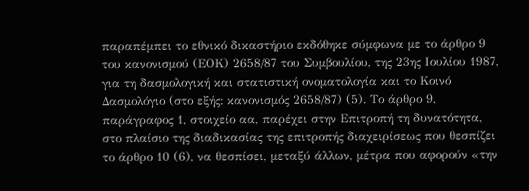παραπέμπει το εθνικό δικαστήριο εκδόθηκε σύμφωνα με το άρθρο 9 του κανονισμού (ΕΟΚ) 2658/87 του Συμβουλίου, της 23ης Ιουλίου 1987, για τη δασμολογική και στατιστική ονοματολογία και το Κοινό Δασμολόγιο (στο εξής: κανονισμός 2658/87) (5). Το άρθρο 9, παράγραφος 1, στοιχείο αα, παρέχει στην Επιτροπή τη δυνατότητα, στο πλαίσιο της διαδικασίας της επιτροπής διαχειρίσεως που θεσπίζει το άρθρο 10 (6), να θεσπίσει, μεταξύ άλλων, μέτρα που αφορούν «την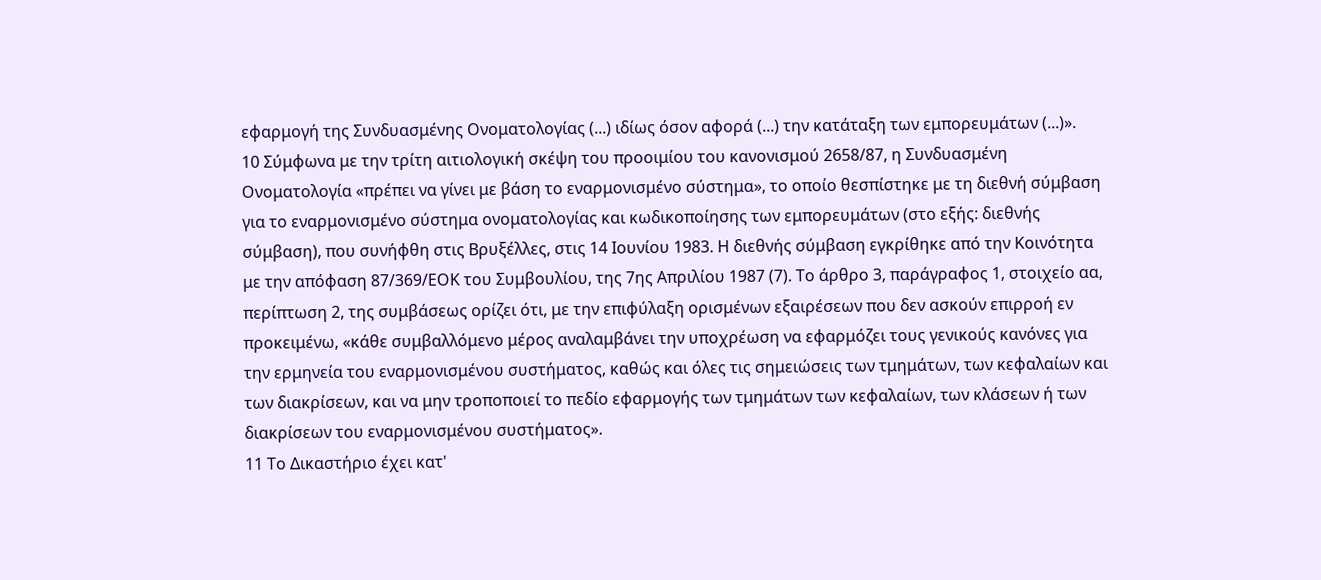εφαρμογή της Συνδυασμένης Ονοματολογίας (...) ιδίως όσον αφορά (...) την κατάταξη των εμπορευμάτων (...)».
10 Σύμφωνα με την τρίτη αιτιολογική σκέψη του προοιμίου του κανονισμού 2658/87, η Συνδυασμένη Ονοματολογία «πρέπει να γίνει με βάση το εναρμονισμένο σύστημα», το οποίο θεσπίστηκε με τη διεθνή σύμβαση για το εναρμονισμένο σύστημα ονοματολογίας και κωδικοποίησης των εμπορευμάτων (στο εξής: διεθνής σύμβαση), που συνήφθη στις Βρυξέλλες, στις 14 Ιουνίου 1983. Η διεθνής σύμβαση εγκρίθηκε από την Κοινότητα με την απόφαση 87/369/ΕΟΚ του Συμβουλίου, της 7ης Απριλίου 1987 (7). Το άρθρο 3, παράγραφος 1, στοιχείο αα, περίπτωση 2, της συμβάσεως ορίζει ότι, με την επιφύλαξη ορισμένων εξαιρέσεων που δεν ασκούν επιρροή εν προκειμένω, «κάθε συμβαλλόμενο μέρος αναλαμβάνει την υποχρέωση να εφαρμόζει τους γενικούς κανόνες για την ερμηνεία του εναρμονισμένου συστήματος, καθώς και όλες τις σημειώσεις των τμημάτων, των κεφαλαίων και των διακρίσεων, και να μην τροποποιεί το πεδίο εφαρμογής των τμημάτων των κεφαλαίων, των κλάσεων ή των διακρίσεων του εναρμονισμένου συστήματος».
11 Το Δικαστήριο έχει κατ'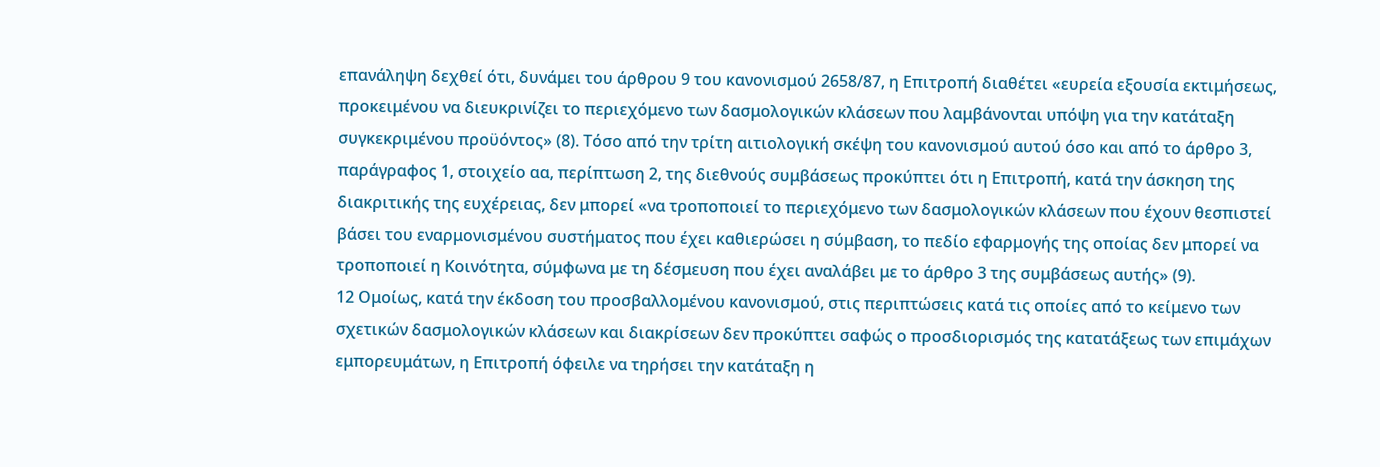επανάληψη δεχθεί ότι, δυνάμει του άρθρου 9 του κανονισμού 2658/87, η Επιτροπή διαθέτει «ευρεία εξουσία εκτιμήσεως, προκειμένου να διευκρινίζει το περιεχόμενο των δασμολογικών κλάσεων που λαμβάνονται υπόψη για την κατάταξη συγκεκριμένου προϋόντος» (8). Τόσο από την τρίτη αιτιολογική σκέψη του κανονισμού αυτού όσο και από το άρθρο 3, παράγραφος 1, στοιχείο αα, περίπτωση 2, της διεθνούς συμβάσεως προκύπτει ότι η Επιτροπή, κατά την άσκηση της διακριτικής της ευχέρειας, δεν μπορεί «να τροποποιεί το περιεχόμενο των δασμολογικών κλάσεων που έχουν θεσπιστεί βάσει του εναρμονισμένου συστήματος που έχει καθιερώσει η σύμβαση, το πεδίο εφαρμογής της οποίας δεν μπορεί να τροποποιεί η Κοινότητα, σύμφωνα με τη δέσμευση που έχει αναλάβει με το άρθρο 3 της συμβάσεως αυτής» (9).
12 Ομοίως, κατά την έκδοση του προσβαλλομένου κανονισμού, στις περιπτώσεις κατά τις οποίες από το κείμενο των σχετικών δασμολογικών κλάσεων και διακρίσεων δεν προκύπτει σαφώς ο προσδιορισμός της κατατάξεως των επιμάχων εμπορευμάτων, η Επιτροπή όφειλε να τηρήσει την κατάταξη η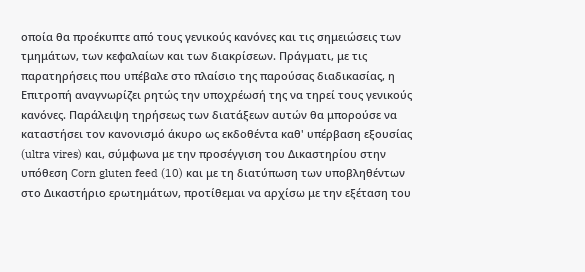οποία θα προέκυπτε από τους γενικούς κανόνες και τις σημειώσεις των τμημάτων, των κεφαλαίων και των διακρίσεων. Πράγματι, με τις παρατηρήσεις που υπέβαλε στο πλαίσιο της παρούσας διαδικασίας, η Επιτροπή αναγνωρίζει ρητώς την υποχρέωσή της να τηρεί τους γενικούς κανόνες. Παράλειψη τηρήσεως των διατάξεων αυτών θα μπορούσε να καταστήσει τον κανονισμό άκυρο ως εκδοθέντα καθ' υπέρβαση εξουσίας (ultra vires) και, σύμφωνα με την προσέγγιση του Δικαστηρίου στην υπόθεση Corn gluten feed (10) και με τη διατύπωση των υποβληθέντων στο Δικαστήριο ερωτημάτων, προτίθεμαι να αρχίσω με την εξέταση του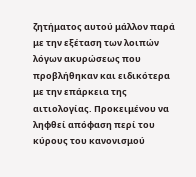ζητήματος αυτού μάλλον παρά με την εξέταση των λοιπών λόγων ακυρώσεως που προβλήθηκαν και ειδικότερα με την επάρκεια της αιτιολογίας. Προκειμένου να ληφθεί απόφαση περί του κύρους του κανονισμού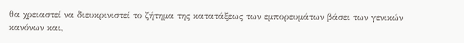θα χρειαστεί να διευκρινιστεί το ζήτημα της κατατάξεως των εμπορευμάτων βάσει των γενικών κανόνων και,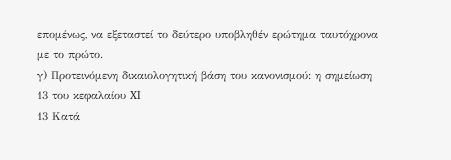επομένως, να εξεταστεί το δεύτερο υποβληθέν ερώτημα ταυτόχρονα με το πρώτο.
γ) Προτεινόμενη δικαιολογητική βάση του κανονισμού: η σημείωση 13 του κεφαλαίου XI
13 Κατά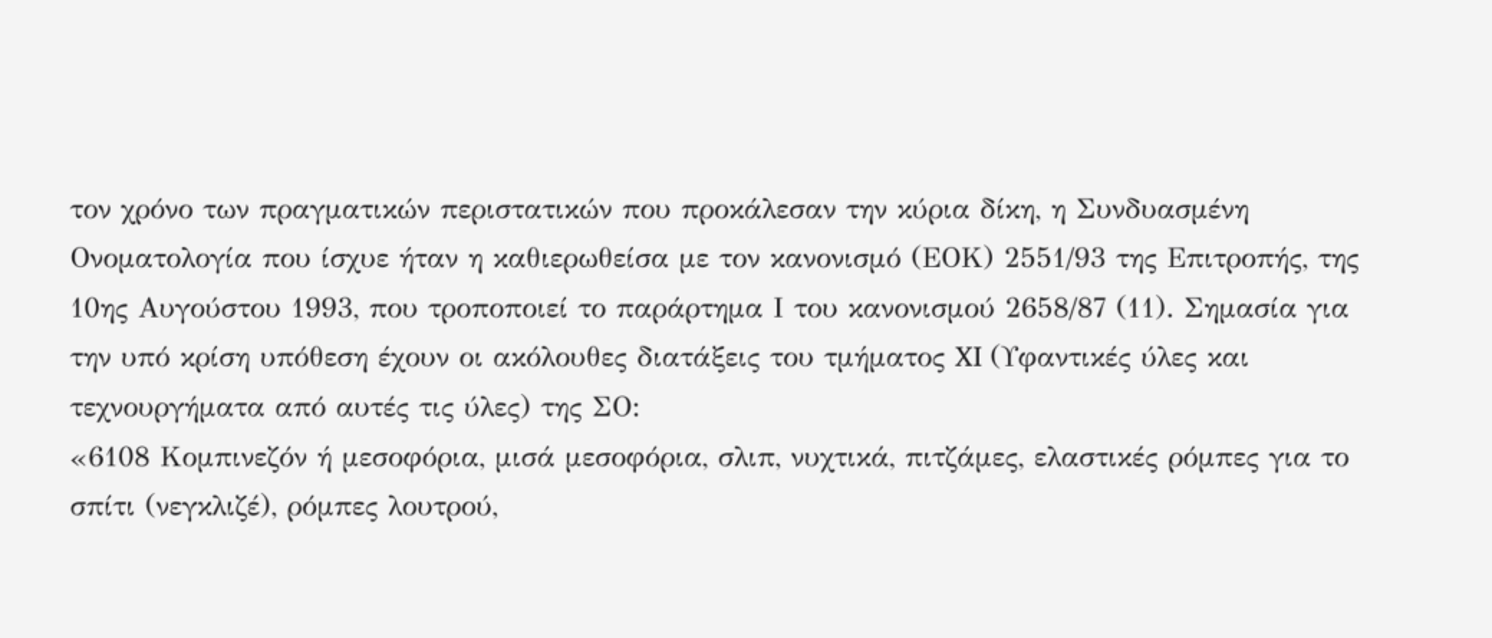τον χρόνο των πραγματικών περιστατικών που προκάλεσαν την κύρια δίκη, η Συνδυασμένη Ονοματολογία που ίσχυε ήταν η καθιερωθείσα με τον κανονισμό (ΕΟΚ) 2551/93 της Επιτροπής, της 10ης Αυγούστου 1993, που τροποποιεί το παράρτημα Ι του κανονισμού 2658/87 (11). Σημασία για την υπό κρίση υπόθεση έχουν οι ακόλουθες διατάξεις του τμήματος XI (Υφαντικές ύλες και τεχνουργήματα από αυτές τις ύλες) της ΣΟ:
«6108 Κομπινεζόν ή μεσοφόρια, μισά μεσοφόρια, σλιπ, νυχτικά, πιτζάμες, ελαστικές ρόμπες για το σπίτι (νεγκλιζέ), ρόμπες λουτρού,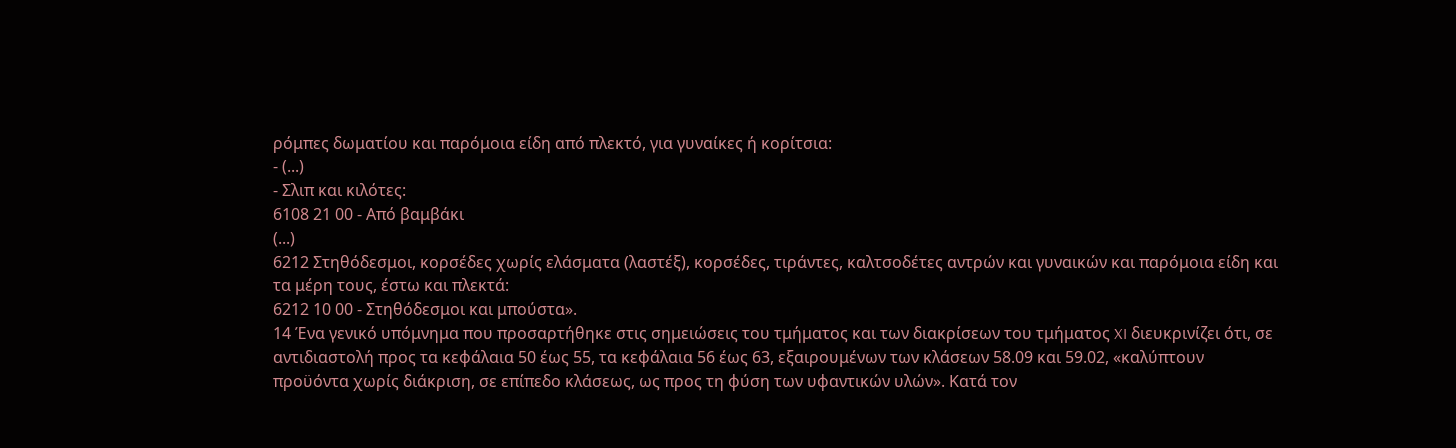ρόμπες δωματίου και παρόμοια είδη από πλεκτό, για γυναίκες ή κορίτσια:
- (...)
- Σλιπ και κιλότες:
6108 21 00 - Από βαμβάκι
(...)
6212 Στηθόδεσμοι, κορσέδες χωρίς ελάσματα (λαστέξ), κορσέδες, τιράντες, καλτσοδέτες αντρών και γυναικών και παρόμοια είδη και τα μέρη τους, έστω και πλεκτά:
6212 10 00 - Στηθόδεσμοι και μπούστα».
14 Ένα γενικό υπόμνημα που προσαρτήθηκε στις σημειώσεις του τμήματος και των διακρίσεων του τμήματος XI διευκρινίζει ότι, σε αντιδιαστολή προς τα κεφάλαια 50 έως 55, τα κεφάλαια 56 έως 63, εξαιρουμένων των κλάσεων 58.09 και 59.02, «καλύπτουν προϋόντα χωρίς διάκριση, σε επίπεδο κλάσεως, ως προς τη φύση των υφαντικών υλών». Κατά τον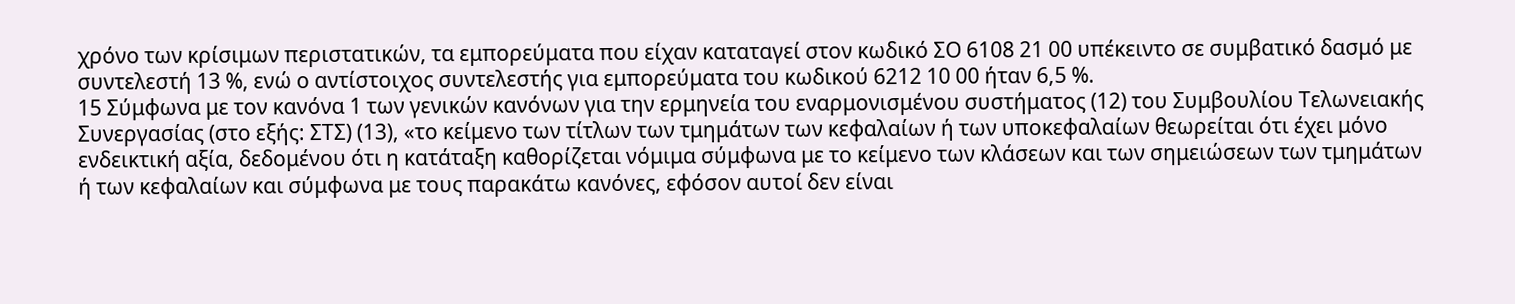χρόνο των κρίσιμων περιστατικών, τα εμπορεύματα που είχαν καταταγεί στον κωδικό ΣΟ 6108 21 00 υπέκειντο σε συμβατικό δασμό με συντελεστή 13 %, ενώ ο αντίστοιχος συντελεστής για εμπορεύματα του κωδικού 6212 10 00 ήταν 6,5 %.
15 Σύμφωνα με τον κανόνα 1 των γενικών κανόνων για την ερμηνεία του εναρμονισμένου συστήματος (12) του Συμβουλίου Τελωνειακής Συνεργασίας (στο εξής: ΣΤΣ) (13), «το κείμενο των τίτλων των τμημάτων των κεφαλαίων ή των υποκεφαλαίων θεωρείται ότι έχει μόνο ενδεικτική αξία, δεδομένου ότι η κατάταξη καθορίζεται νόμιμα σύμφωνα με το κείμενο των κλάσεων και των σημειώσεων των τμημάτων ή των κεφαλαίων και σύμφωνα με τους παρακάτω κανόνες, εφόσον αυτοί δεν είναι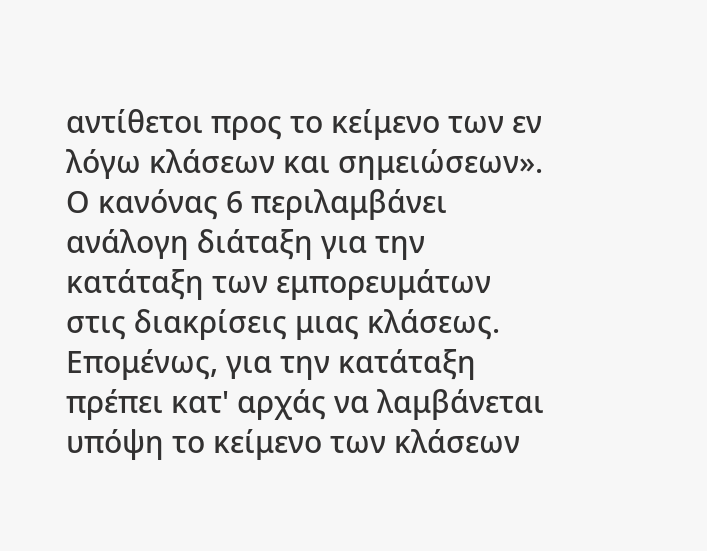αντίθετοι προς το κείμενο των εν λόγω κλάσεων και σημειώσεων». Ο κανόνας 6 περιλαμβάνει ανάλογη διάταξη για την κατάταξη των εμπορευμάτων στις διακρίσεις μιας κλάσεως. Επομένως, για την κατάταξη πρέπει κατ' αρχάς να λαμβάνεται υπόψη το κείμενο των κλάσεων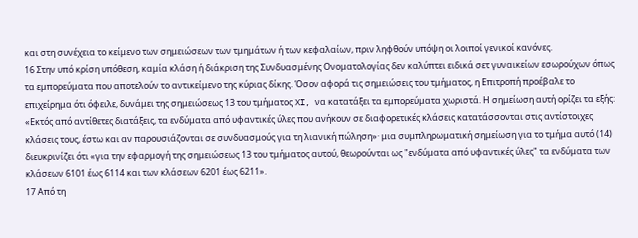και στη συνέχεια το κείμενο των σημειώσεων των τμημάτων ή των κεφαλαίων, πριν ληφθούν υπόψη οι λοιποί γενικοί κανόνες.
16 Στην υπό κρίση υπόθεση, καμία κλάση ή διάκριση της Συνδυασμένης Ονοματολογίας δεν καλύπτει ειδικά σετ γυναικείων εσωρούχων όπως τα εμπορεύματα που αποτελούν το αντικείμενο της κύριας δίκης. Όσον αφορά τις σημειώσεις του τμήματος, η Επιτροπή προέβαλε το επιχείρημα ότι όφειλε, δυνάμει της σημειώσεως 13 του τμήματος XI, να κατατάξει τα εμπορεύματα χωριστά. Η σημείωση αυτή ορίζει τα εξής: «Εκτός από αντίθετες διατάξεις, τα ενδύματα από υφαντικές ύλες που ανήκουν σε διαφορετικές κλάσεις κατατάσσονται στις αντίστοιχες κλάσεις τους, έστω και αν παρουσιάζονται σε συνδυασμούς για τη λιανική πώληση»· μια συμπληρωματική σημείωση για το τμήμα αυτό (14) διευκρινίζει ότι «για την εφαρμογή της σημειώσεως 13 του τμήματος αυτού, θεωρούνται ως "ενδύματα από υφαντικές ύλες" τα ενδύματα των κλάσεων 6101 έως 6114 και των κλάσεων 6201 έως 6211».
17 Από τη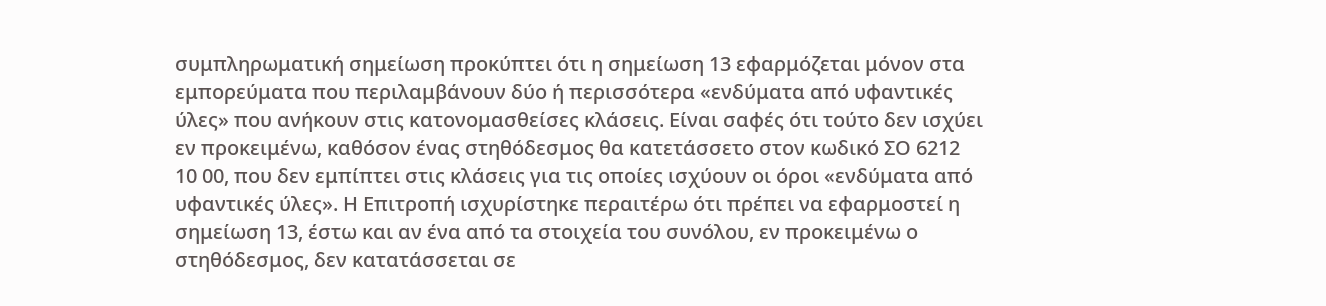συμπληρωματική σημείωση προκύπτει ότι η σημείωση 13 εφαρμόζεται μόνον στα εμπορεύματα που περιλαμβάνουν δύο ή περισσότερα «ενδύματα από υφαντικές ύλες» που ανήκουν στις κατονομασθείσες κλάσεις. Είναι σαφές ότι τούτο δεν ισχύει εν προκειμένω, καθόσον ένας στηθόδεσμος θα κατετάσσετο στον κωδικό ΣΟ 6212 10 00, που δεν εμπίπτει στις κλάσεις για τις οποίες ισχύουν οι όροι «ενδύματα από υφαντικές ύλες». Η Επιτροπή ισχυρίστηκε περαιτέρω ότι πρέπει να εφαρμοστεί η σημείωση 13, έστω και αν ένα από τα στοιχεία του συνόλου, εν προκειμένω ο στηθόδεσμος, δεν κατατάσσεται σε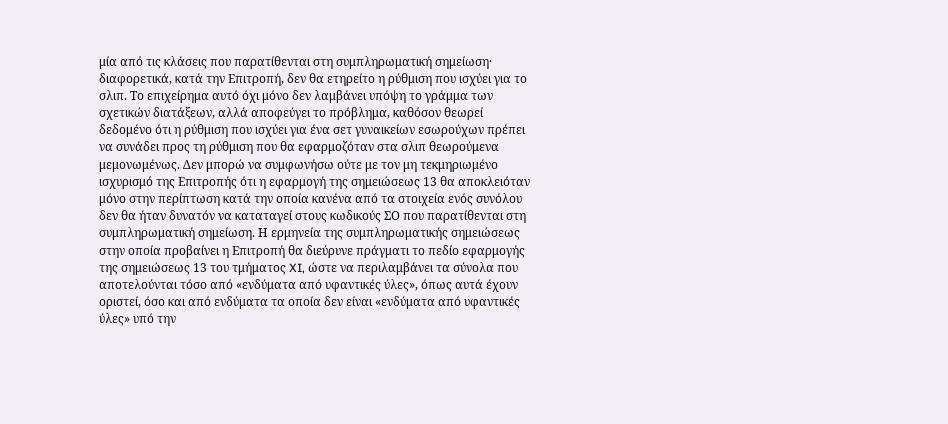μία από τις κλάσεις που παρατίθενται στη συμπληρωματική σημείωση· διαφορετικά, κατά την Επιτροπή, δεν θα ετηρείτο η ρύθμιση που ισχύει για το σλιπ. Το επιχείρημα αυτό όχι μόνο δεν λαμβάνει υπόψη το γράμμα των σχετικών διατάξεων, αλλά αποφεύγει το πρόβλημα, καθόσον θεωρεί δεδομένο ότι η ρύθμιση που ισχύει για ένα σετ γυναικείων εσωρούχων πρέπει να συνάδει προς τη ρύθμιση που θα εφαρμοζόταν στα σλιπ θεωρούμενα μεμονωμένως. Δεν μπορώ να συμφωνήσω ούτε με τον μη τεκμηριωμένο ισχυρισμό της Επιτροπής ότι η εφαρμογή της σημειώσεως 13 θα αποκλειόταν μόνο στην περίπτωση κατά την οποία κανένα από τα στοιχεία ενός συνόλου δεν θα ήταν δυνατόν να καταταγεί στους κωδικούς ΣΟ που παρατίθενται στη συμπληρωματική σημείωση. Η ερμηνεία της συμπληρωματικής σημειώσεως στην οποία προβαίνει η Επιτροπή θα διεύρυνε πράγματι το πεδίο εφαρμογής της σημειώσεως 13 του τμήματος XI, ώστε να περιλαμβάνει τα σύνολα που αποτελούνται τόσο από «ενδύματα από υφαντικές ύλες», όπως αυτά έχουν οριστεί, όσο και από ενδύματα τα οποία δεν είναι «ενδύματα από υφαντικές ύλες» υπό την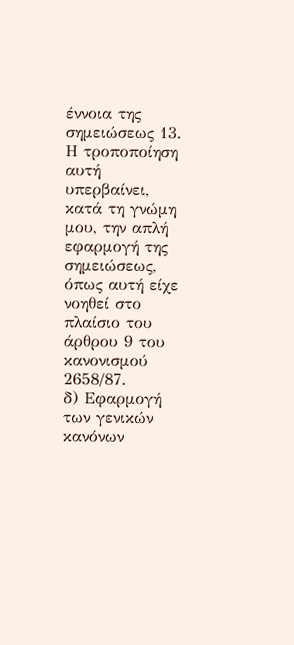έννοια της σημειώσεως 13. Η τροποποίηση αυτή υπερβαίνει, κατά τη γνώμη μου, την απλή εφαρμογή της σημειώσεως, όπως αυτή είχε νοηθεί στο πλαίσιο του άρθρου 9 του κανονισμού 2658/87.
δ) Εφαρμογή των γενικών κανόνων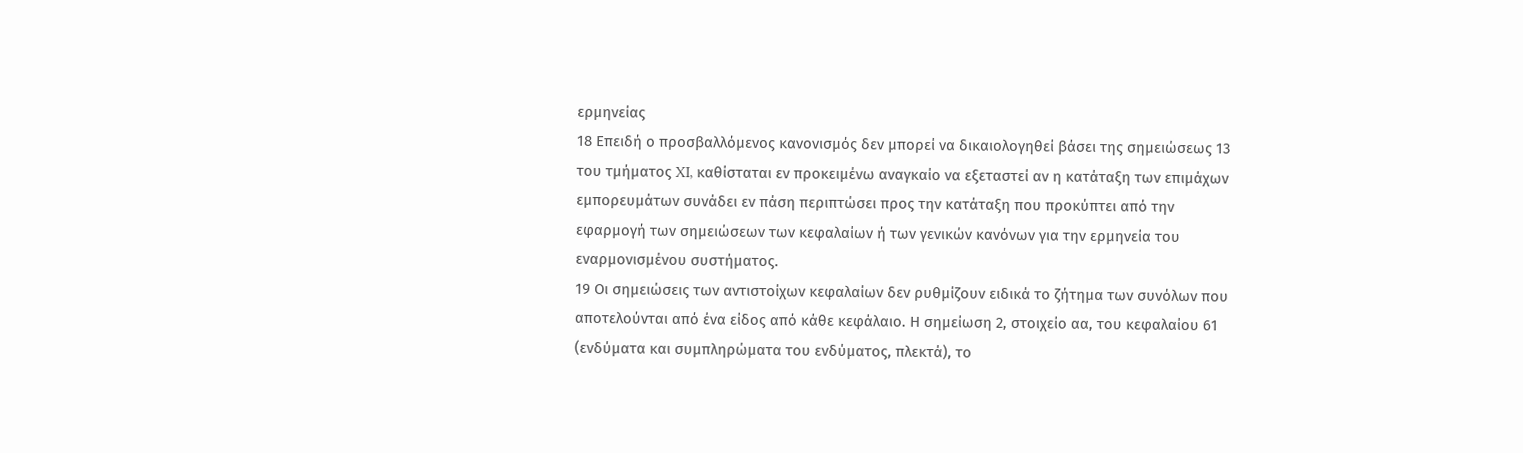ερμηνείας
18 Επειδή ο προσβαλλόμενος κανονισμός δεν μπορεί να δικαιολογηθεί βάσει της σημειώσεως 13 του τμήματος XI, καθίσταται εν προκειμένω αναγκαίο να εξεταστεί αν η κατάταξη των επιμάχων εμπορευμάτων συνάδει εν πάση περιπτώσει προς την κατάταξη που προκύπτει από την εφαρμογή των σημειώσεων των κεφαλαίων ή των γενικών κανόνων για την ερμηνεία του εναρμονισμένου συστήματος.
19 Οι σημειώσεις των αντιστοίχων κεφαλαίων δεν ρυθμίζουν ειδικά το ζήτημα των συνόλων που αποτελούνται από ένα είδος από κάθε κεφάλαιο. Η σημείωση 2, στοιχείο αα, του κεφαλαίου 61 (ενδύματα και συμπληρώματα του ενδύματος, πλεκτά), το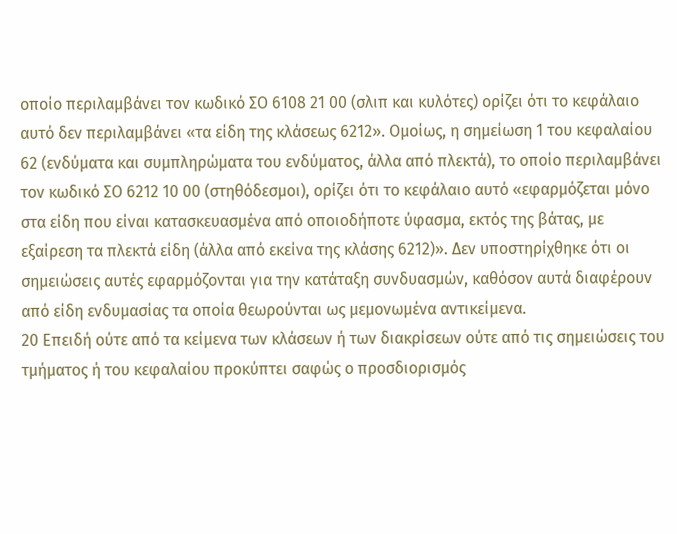οποίο περιλαμβάνει τον κωδικό ΣΟ 6108 21 00 (σλιπ και κυλότες) ορίζει ότι το κεφάλαιο αυτό δεν περιλαμβάνει «τα είδη της κλάσεως 6212». Ομοίως, η σημείωση 1 του κεφαλαίου 62 (ενδύματα και συμπληρώματα του ενδύματος, άλλα από πλεκτά), το οποίο περιλαμβάνει τον κωδικό ΣΟ 6212 10 00 (στηθόδεσμοι), ορίζει ότι το κεφάλαιο αυτό «εφαρμόζεται μόνο στα είδη που είναι κατασκευασμένα από οποιοδήποτε ύφασμα, εκτός της βάτας, με εξαίρεση τα πλεκτά είδη (άλλα από εκείνα της κλάσης 6212)». Δεν υποστηρίχθηκε ότι οι σημειώσεις αυτές εφαρμόζονται για την κατάταξη συνδυασμών, καθόσον αυτά διαφέρουν από είδη ενδυμασίας τα οποία θεωρούνται ως μεμονωμένα αντικείμενα.
20 Επειδή ούτε από τα κείμενα των κλάσεων ή των διακρίσεων ούτε από τις σημειώσεις του τμήματος ή του κεφαλαίου προκύπτει σαφώς ο προσδιορισμός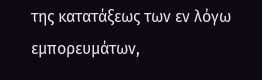της κατατάξεως των εν λόγω εμπορευμάτων,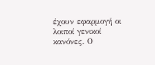έχουν εφαρμογή οι λοιποί γενικοί κανόνες. Ο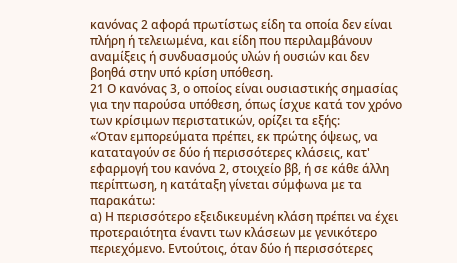κανόνας 2 αφορά πρωτίστως είδη τα οποία δεν είναι πλήρη ή τελειωμένα, και είδη που περιλαμβάνουν αναμίξεις ή συνδυασμούς υλών ή ουσιών και δεν βοηθά στην υπό κρίση υπόθεση.
21 Ο κανόνας 3, ο οποίος είναι ουσιαστικής σημασίας για την παρούσα υπόθεση, όπως ίσχυε κατά τον χρόνο των κρίσιμων περιστατικών, ορίζει τα εξής:
«Όταν εμπορεύματα πρέπει, εκ πρώτης όψεως, να καταταγούν σε δύο ή περισσότερες κλάσεις, κατ' εφαρμογή του κανόνα 2, στοιχείο ββ, ή σε κάθε άλλη περίπτωση, η κατάταξη γίνεται σύμφωνα με τα παρακάτω:
α) Η περισσότερο εξειδικευμένη κλάση πρέπει να έχει προτεραιότητα έναντι των κλάσεων με γενικότερο περιεχόμενο. Εντούτοις, όταν δύο ή περισσότερες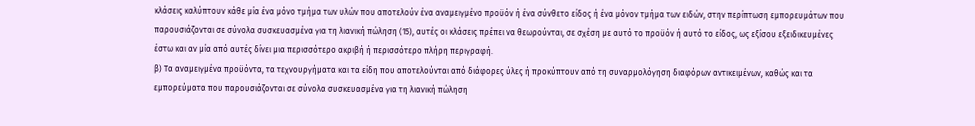κλάσεις καλύπτουν κάθε μία ένα μόνο τμήμα των υλών που αποτελούν ένα αναμειγμένο προϋόν ή ένα σύνθετο είδος ή ένα μόνον τμήμα των ειδών, στην περίπτωση εμπορευμάτων που παρουσιάζονται σε σύνολα συσκευασμένα για τη λιανική πώληση (15), αυτές οι κλάσεις πρέπει να θεωρούνται, σε σχέση με αυτό το προϋόν ή αυτό το είδος, ως εξίσου εξειδικευμένες έστω και αν μία από αυτές δίνει μια περισσότερο ακριβή ή περισσότερο πλήρη περιγραφή.
β) Τα αναμειγμένα προϋόντα, τα τεχνουργήματα και τα είδη που αποτελούνται από διάφορες ύλες ή προκύπτουν από τη συναρμολόγηση διαφόρων αντικειμένων, καθώς και τα εμπορεύματα που παρουσιάζονται σε σύνολα συσκευασμένα για τη λιανική πώληση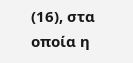(16), στα οποία η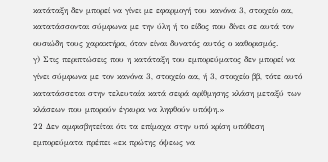κατάταξη δεν μπορεί να γίνει με εφαρμογή του κανόνα 3, στοιχείο αα, κατατάσσονται σύμφωνα με την ύλη ή το είδος που δίνει σε αυτά τον ουσιώδη τους χαρακτήρα, όταν είναι δυνατός αυτός ο καθορισμός.
γ) Στις περιπτώσεις που η κατάταξη του εμπορεύματος δεν μπορεί να γίνει σύμφωνα με τον κανόνα 3, στοιχείο αα, ή 3, στοιχείο ββ, τότε αυτό κατατάσσεται στην τελευταία κατά σειρά αρίθμησης κλάση μεταξύ των κλάσεων που μπορούν έγκυρα να ληφθούν υπόψη.»
22 Δεν αμφισβητείται ότι τα επίμαχα στην υπό κρίση υπόθεση εμπορεύματα πρέπει «εκ πρώτης όψεως να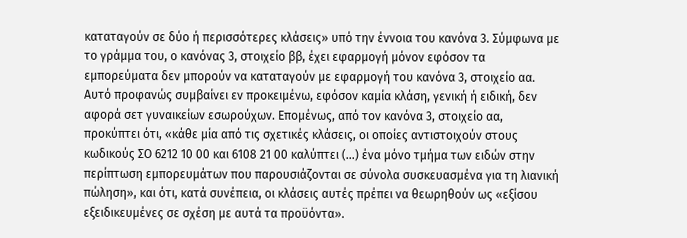καταταγούν σε δύο ή περισσότερες κλάσεις» υπό την έννοια του κανόνα 3. Σύμφωνα με το γράμμα του, ο κανόνας 3, στοιχείο ββ, έχει εφαρμογή μόνον εφόσον τα εμπορεύματα δεν μπορούν να καταταγούν με εφαρμογή του κανόνα 3, στοιχείο αα. Αυτό προφανώς συμβαίνει εν προκειμένω, εφόσον καμία κλάση, γενική ή ειδική, δεν αφορά σετ γυναικείων εσωρούχων. Επομένως, από τον κανόνα 3, στοιχείο αα, προκύπτει ότι, «κάθε μία από τις σχετικές κλάσεις, οι οποίες αντιστοιχούν στους κωδικούς ΣΟ 6212 10 00 και 6108 21 00 καλύπτει (...) ένα μόνο τμήμα των ειδών στην περίπτωση εμπορευμάτων που παρουσιάζονται σε σύνολα συσκευασμένα για τη λιανική πώληση», και ότι, κατά συνέπεια, οι κλάσεις αυτές πρέπει να θεωρηθούν ως «εξίσου εξειδικευμένες σε σχέση με αυτά τα προϋόντα».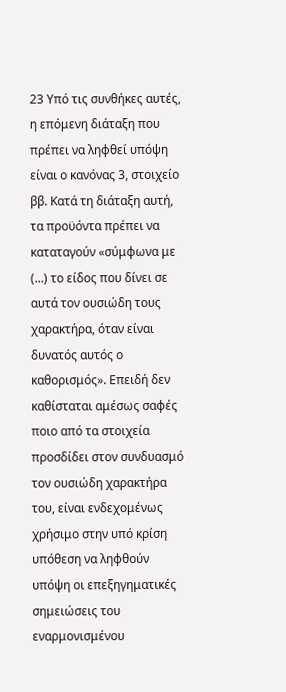23 Υπό τις συνθήκες αυτές, η επόμενη διάταξη που πρέπει να ληφθεί υπόψη είναι ο κανόνας 3, στοιχείο ββ. Κατά τη διάταξη αυτή, τα προϋόντα πρέπει να καταταγούν «σύμφωνα με (...) το είδος που δίνει σε αυτά τον ουσιώδη τους χαρακτήρα, όταν είναι δυνατός αυτός ο καθορισμός». Επειδή δεν καθίσταται αμέσως σαφές ποιο από τα στοιχεία προσδίδει στον συνδυασμό τον ουσιώδη χαρακτήρα του, είναι ενδεχομένως χρήσιμο στην υπό κρίση υπόθεση να ληφθούν υπόψη οι επεξηγηματικές σημειώσεις του εναρμονισμένου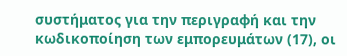συστήματος για την περιγραφή και την κωδικοποίηση των εμπορευμάτων (17), οι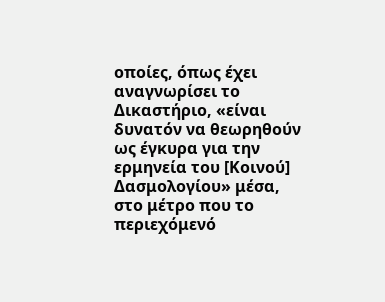οποίες, όπως έχει αναγνωρίσει το Δικαστήριο, «είναι δυνατόν να θεωρηθούν ως έγκυρα για την ερμηνεία του [Κοινού] Δασμολογίου» μέσα, στο μέτρο που το περιεχόμενό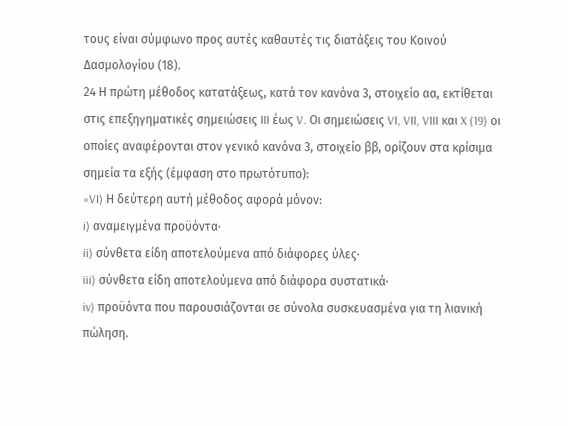τους είναι σύμφωνο προς αυτές καθαυτές τις διατάξεις του Κοινού Δασμολογίου (18).
24 Η πρώτη μέθοδος κατατάξεως, κατά τον κανόνα 3, στοιχείο αα, εκτίθεται στις επεξηγηματικές σημειώσεις III έως V. Οι σημειώσεις VI, VII, VIII και X (19) οι οποίες αναφέρονται στον γενικό κανόνα 3, στοιχείο ββ, ορίζουν στα κρίσιμα σημεία τα εξής (έμφαση στο πρωτότυπο):
«VI) Η δεύτερη αυτή μέθοδος αφορά μόνον:
i) αναμειγμένα προϋόντα·
ii) σύνθετα είδη αποτελούμενα από διάφορες ύλες·
iii) σύνθετα είδη αποτελούμενα από διάφορα συστατικά·
iv) προϋόντα που παρουσιάζονται σε σύνολα συσκευασμένα για τη λιανική πώληση.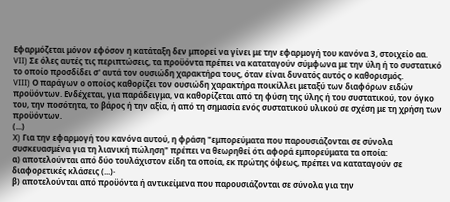Εφαρμόζεται μόνον εφόσον η κατάταξη δεν μπορεί να γίνει με την εφαρμογή του κανόνα 3, στοιχείο αα.
VII) Σε όλες αυτές τις περιπτώσεις, τα προϋόντα πρέπει να καταταγούν σύμφωνα με την ύλη ή το συστατικό το οποίο προσδίδει σ' αυτά τον ουσιώδη χαρακτήρα τους, όταν είναι δυνατός αυτός ο καθορισμός.
VIII) Ο παράγων ο οποίος καθορίζει τον ουσιώδη χαρακτήρα ποικίλλει μεταξύ των διαφόρων ειδών προϋόντων. Ενδέχεται, για παράδειγμα, να καθορίζεται από τη φύση της ύλης ή του συστατικού, τον όγκο του, την ποσότητα, το βάρος ή την αξία, ή από τη σημασία ενός συστατικού υλικού σε σχέση με τη χρήση των προϋόντων.
(...)
X) Για την εφαρμογή του κανόνα αυτού, η φράση "εμπορεύματα που παρουσιάζονται σε σύνολα συσκευασμένα για τη λιανική πώληση" πρέπει να θεωρηθεί ότι αφορά εμπορεύματα τα οποία:
α) αποτελούνται από δύο τουλάχιστον είδη τα οποία, εκ πρώτης όψεως, πρέπει να καταταγούν σε διαφορετικές κλάσεις (...)·
β) αποτελούνται από προϋόντα ή αντικείμενα που παρουσιάζονται σε σύνολα για την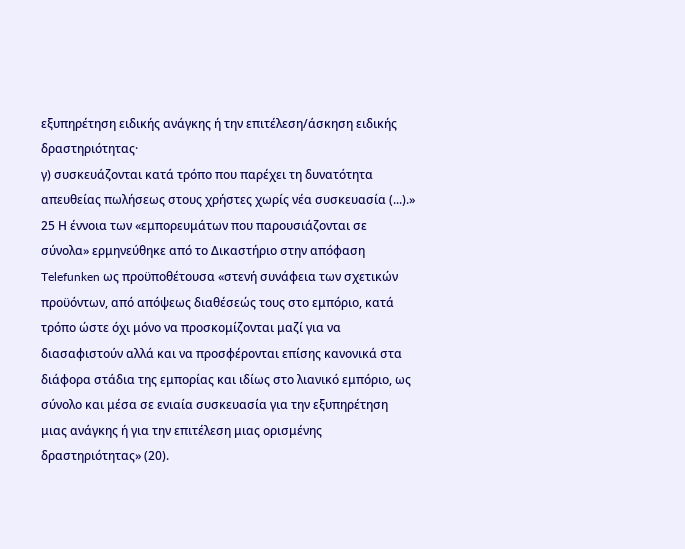εξυπηρέτηση ειδικής ανάγκης ή την επιτέλεση/άσκηση ειδικής δραστηριότητας·
γ) συσκευάζονται κατά τρόπο που παρέχει τη δυνατότητα απευθείας πωλήσεως στους χρήστες χωρίς νέα συσκευασία (...).»
25 Η έννοια των «εμπορευμάτων που παρουσιάζονται σε σύνολα» ερμηνεύθηκε από το Δικαστήριο στην απόφαση Telefunken ως προϋποθέτουσα «στενή συνάφεια των σχετικών προϋόντων, από απόψεως διαθέσεώς τους στο εμπόριο, κατά τρόπο ώστε όχι μόνο να προσκομίζονται μαζί για να διασαφιστούν αλλά και να προσφέρονται επίσης κανονικά στα διάφορα στάδια της εμπορίας και ιδίως στο λιανικό εμπόριο, ως σύνολο και μέσα σε ενιαία συσκευασία για την εξυπηρέτηση μιας ανάγκης ή για την επιτέλεση μιας ορισμένης δραστηριότητας» (20).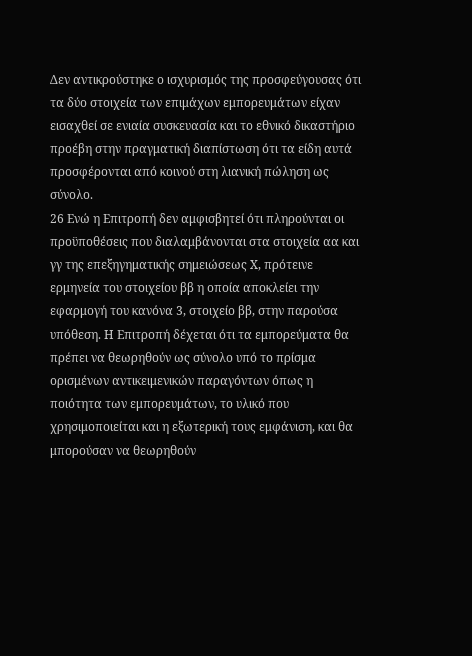Δεν αντικρούστηκε ο ισχυρισμός της προσφεύγουσας ότι τα δύο στοιχεία των επιμάχων εμπορευμάτων είχαν εισαχθεί σε ενιαία συσκευασία και το εθνικό δικαστήριο προέβη στην πραγματική διαπίστωση ότι τα είδη αυτά προσφέρονται από κοινού στη λιανική πώληση ως σύνολο.
26 Ενώ η Επιτροπή δεν αμφισβητεί ότι πληρούνται οι προϋποθέσεις που διαλαμβάνονται στα στοιχεία αα και γγ της επεξηγηματικής σημειώσεως X, πρότεινε ερμηνεία του στοιχείου ββ η οποία αποκλείει την εφαρμογή του κανόνα 3, στοιχείο ββ, στην παρούσα υπόθεση. Η Επιτροπή δέχεται ότι τα εμπορεύματα θα πρέπει να θεωρηθούν ως σύνολο υπό το πρίσμα ορισμένων αντικειμενικών παραγόντων όπως η ποιότητα των εμπορευμάτων, το υλικό που χρησιμοποιείται και η εξωτερική τους εμφάνιση, και θα μπορούσαν να θεωρηθούν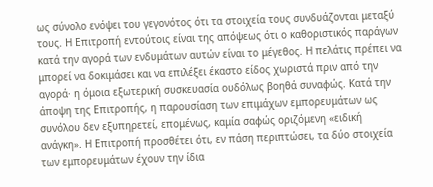ως σύνολο ενόψει του γεγονότος ότι τα στοιχεία τους συνδυάζονται μεταξύ τους. Η Επιτροπή εντούτοις είναι της απόψεως ότι ο καθοριστικός παράγων κατά την αγορά των ενδυμάτων αυτών είναι το μέγεθος. Η πελάτις πρέπει να μπορεί να δοκιμάσει και να επιλέξει έκαστο είδος χωριστά πριν από την αγορά· η όμοια εξωτερική συσκευασία ουδόλως βοηθά συναφώς. Κατά την άποψη της Επιτροπής, η παρουσίαση των επιμάχων εμπορευμάτων ως συνόλου δεν εξυπηρετεί, επομένως, καμία σαφώς οριζόμενη «ειδική ανάγκη». Η Επιτροπή προσθέτει ότι, εν πάση περιπτώσει, τα δύο στοιχεία των εμπορευμάτων έχουν την ίδια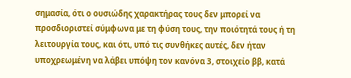σημασία, ότι ο ουσιώδης χαρακτήρας τους δεν μπορεί να προσδιοριστεί σύμφωνα με τη φύση τους, την ποιότητά τους ή τη λειτουργία τους, και ότι, υπό τις συνθήκες αυτές, δεν ήταν υποχρεωμένη να λάβει υπόψη τον κανόνα 3, στοιχείο ββ, κατά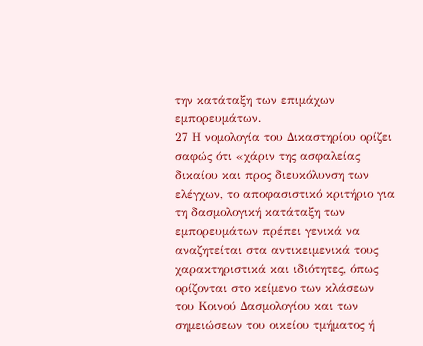την κατάταξη των επιμάχων εμπορευμάτων.
27 Η νομολογία του Δικαστηρίου ορίζει σαφώς ότι «χάριν της ασφαλείας δικαίου και προς διευκόλυνση των ελέγχων, το αποφασιστικό κριτήριο για τη δασμολογική κατάταξη των εμπορευμάτων πρέπει γενικά να αναζητείται στα αντικειμενικά τους χαρακτηριστικά και ιδιότητες, όπως ορίζονται στο κείμενο των κλάσεων του Κοινού Δασμολογίου και των σημειώσεων του οικείου τμήματος ή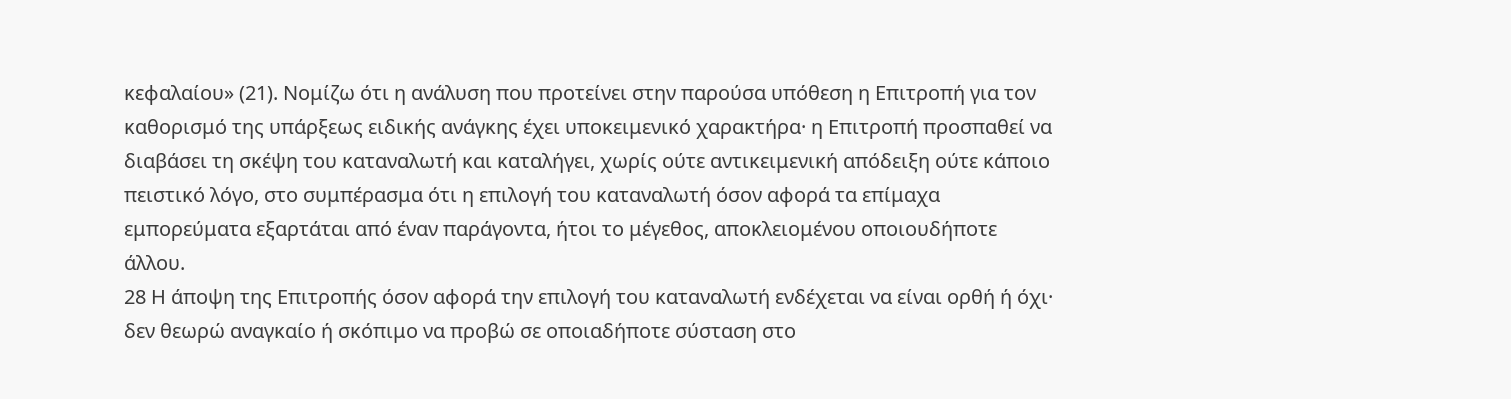κεφαλαίου» (21). Νομίζω ότι η ανάλυση που προτείνει στην παρούσα υπόθεση η Επιτροπή για τον καθορισμό της υπάρξεως ειδικής ανάγκης έχει υποκειμενικό χαρακτήρα· η Επιτροπή προσπαθεί να διαβάσει τη σκέψη του καταναλωτή και καταλήγει, χωρίς ούτε αντικειμενική απόδειξη ούτε κάποιο πειστικό λόγο, στο συμπέρασμα ότι η επιλογή του καταναλωτή όσον αφορά τα επίμαχα εμπορεύματα εξαρτάται από έναν παράγοντα, ήτοι το μέγεθος, αποκλειομένου οποιουδήποτε άλλου.
28 Η άποψη της Επιτροπής όσον αφορά την επιλογή του καταναλωτή ενδέχεται να είναι ορθή ή όχι· δεν θεωρώ αναγκαίο ή σκόπιμο να προβώ σε οποιαδήποτε σύσταση στο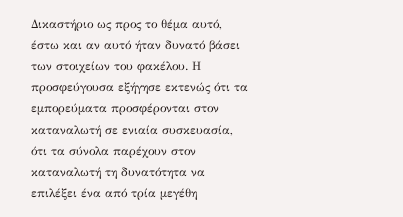Δικαστήριο ως προς το θέμα αυτό, έστω και αν αυτό ήταν δυνατό βάσει των στοιχείων του φακέλου. Η προσφεύγουσα εξήγησε εκτενώς ότι τα εμπορεύματα προσφέρονται στον καταναλωτή σε ενιαία συσκευασία, ότι τα σύνολα παρέχουν στον καταναλωτή τη δυνατότητα να επιλέξει ένα από τρία μεγέθη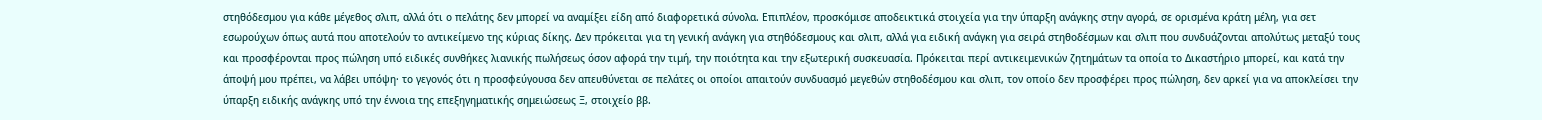στηθόδεσμου για κάθε μέγεθος σλιπ, αλλά ότι ο πελάτης δεν μπορεί να αναμίξει είδη από διαφορετικά σύνολα. Επιπλέον, προσκόμισε αποδεικτικά στοιχεία για την ύπαρξη ανάγκης στην αγορά, σε ορισμένα κράτη μέλη, για σετ εσωρούχων όπως αυτά που αποτελούν το αντικείμενο της κύριας δίκης. Δεν πρόκειται για τη γενική ανάγκη για στηθόδεσμους και σλιπ, αλλά για ειδική ανάγκη για σειρά στηθοδέσμων και σλιπ που συνδυάζονται απολύτως μεταξύ τους και προσφέρονται προς πώληση υπό ειδικές συνθήκες λιανικής πωλήσεως όσον αφορά την τιμή, την ποιότητα και την εξωτερική συσκευασία. Πρόκειται περί αντικειμενικών ζητημάτων τα οποία το Δικαστήριο μπορεί, και κατά την άποψή μου πρέπει, να λάβει υπόψη· το γεγονός ότι η προσφεύγουσα δεν απευθύνεται σε πελάτες οι οποίοι απαιτούν συνδυασμό μεγεθών στηθοδέσμου και σλιπ, τον οποίο δεν προσφέρει προς πώληση, δεν αρκεί για να αποκλείσει την ύπαρξη ειδικής ανάγκης υπό την έννοια της επεξηγηματικής σημειώσεως Ξ, στοιχείο ββ.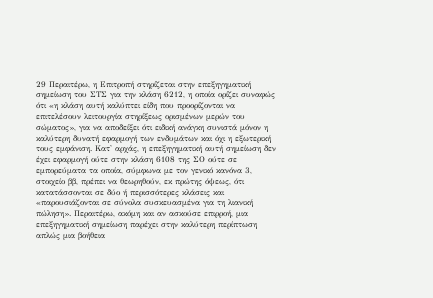29 Περαιτέρω, η Επιτροπή στηρίζεται στην επεξηγηματική σημείωση του ΣΤΣ για την κλάση 6212, η οποία ορίζει συναφώς ότι «η κλάση αυτή καλύπτει είδη που προορίζονται να επιτελέσουν λειτουργία στηρίξεως ορισμένων μερών του σώματος», για να αποδείξει ότι ειδική ανάγκη συνιστά μόνον η καλύτερη δυνατή εφαρμογή των ενδυμάτων και όχι η εξωτερική τους εμφάνιση. Κατ' αρχάς, η επεξηγηματική αυτή σημείωση δεν έχει εφαρμογή ούτε στην κλάση 6108 της ΣΟ ούτε σε εμπορεύματα τα οποία, σύμφωνα με τον γενικό κανόνα 3, στοιχείο ββ, πρέπει να θεωρηθούν, εκ πρώτης όψεως, ότι κατατάσσονται σε δύο ή περισσότερες κλάσεις και «παρουσιάζονται σε σύνολα συσκευασμένα για τη λιανική πώληση». Περαιτέρω, ακόμη και αν ασκούσε επιρροή, μια επεξηγηματική σημείωση παρέχει στην καλύτερη περίπτωση απλώς μια βοήθεια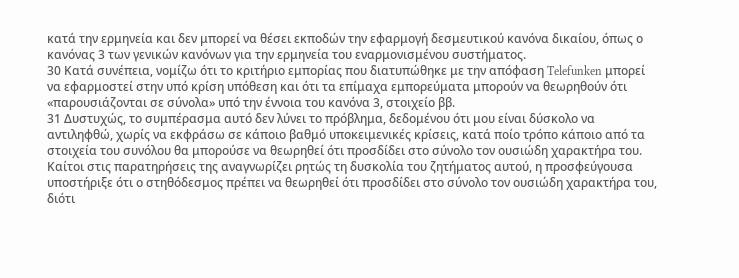κατά την ερμηνεία και δεν μπορεί να θέσει εκποδών την εφαρμογή δεσμευτικού κανόνα δικαίου, όπως ο κανόνας 3 των γενικών κανόνων για την ερμηνεία του εναρμονισμένου συστήματος.
30 Κατά συνέπεια, νομίζω ότι το κριτήριο εμπορίας που διατυπώθηκε με την απόφαση Telefunken μπορεί να εφαρμοστεί στην υπό κρίση υπόθεση και ότι τα επίμαχα εμπορεύματα μπορούν να θεωρηθούν ότι «παρουσιάζονται σε σύνολα» υπό την έννοια του κανόνα 3, στοιχείο ββ.
31 Δυστυχώς, το συμπέρασμα αυτό δεν λύνει το πρόβλημα, δεδομένου ότι μου είναι δύσκολο να αντιληφθώ, χωρίς να εκφράσω σε κάποιο βαθμό υποκειμενικές κρίσεις, κατά ποίο τρόπο κάποιο από τα στοιχεία του συνόλου θα μπορούσε να θεωρηθεί ότι προσδίδει στο σύνολο τον ουσιώδη χαρακτήρα του. Καίτοι στις παρατηρήσεις της αναγνωρίζει ρητώς τη δυσκολία του ζητήματος αυτού, η προσφεύγουσα υποστήριξε ότι ο στηθόδεσμος πρέπει να θεωρηθεί ότι προσδίδει στο σύνολο τον ουσιώδη χαρακτήρα του, διότι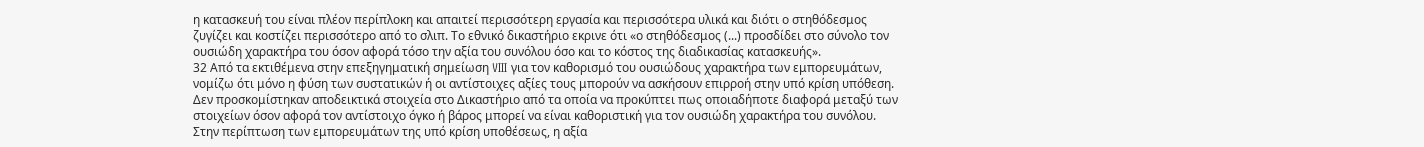η κατασκευή του είναι πλέον περίπλοκη και απαιτεί περισσότερη εργασία και περισσότερα υλικά και διότι ο στηθόδεσμος ζυγίζει και κοστίζει περισσότερο από το σλιπ. Το εθνικό δικαστήριο εκρινε ότι «ο στηθόδεσμος (...) προσδίδει στο σύνολο τον ουσιώδη χαρακτήρα του όσον αφορά τόσο την αξία του συνόλου όσο και το κόστος της διαδικασίας κατασκευής».
32 Από τα εκτιθέμενα στην επεξηγηματική σημείωση VIII για τον καθορισμό του ουσιώδους χαρακτήρα των εμπορευμάτων, νομίζω ότι μόνο η φύση των συστατικών ή οι αντίστοιχες αξίες τους μπορούν να ασκήσουν επιρροή στην υπό κρίση υπόθεση. Δεν προσκομίστηκαν αποδεικτικά στοιχεία στο Δικαστήριο από τα οποία να προκύπτει πως οποιαδήποτε διαφορά μεταξύ των στοιχείων όσον αφορά τον αντίστοιχο όγκο ή βάρος μπορεί να είναι καθοριστική για τον ουσιώδη χαρακτήρα του συνόλου. Στην περίπτωση των εμπορευμάτων της υπό κρίση υποθέσεως, η αξία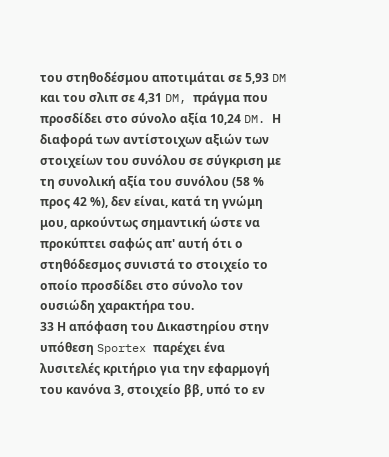του στηθοδέσμου αποτιμάται σε 5,93 DM και του σλιπ σε 4,31 DM, πράγμα που προσδίδει στο σύνολο αξία 10,24 DM. Η διαφορά των αντίστοιχων αξιών των στοιχείων του συνόλου σε σύγκριση με τη συνολική αξία του συνόλου (58 % προς 42 %), δεν είναι, κατά τη γνώμη μου, αρκούντως σημαντική ώστε να προκύπτει σαφώς απ' αυτή ότι ο στηθόδεσμος συνιστά το στοιχείο το οποίο προσδίδει στο σύνολο τον ουσιώδη χαρακτήρα του.
33 Η απόφαση του Δικαστηρίου στην υπόθεση Sportex παρέχει ένα λυσιτελές κριτήριο για την εφαρμογή του κανόνα 3, στοιχείο ββ, υπό το εν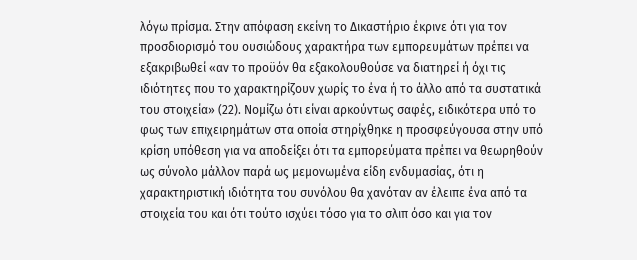λόγω πρίσμα. Στην απόφαση εκείνη το Δικαστήριο έκρινε ότι για τον προσδιορισμό του ουσιώδους χαρακτήρα των εμπορευμάτων πρέπει να εξακριβωθεί «αν το προϋόν θα εξακολουθούσε να διατηρεί ή όχι τις ιδιότητες που το χαρακτηρίζουν χωρίς το ένα ή το άλλο από τα συστατικά του στοιχεία» (22). Νομίζω ότι είναι αρκούντως σαφές, ειδικότερα υπό το φως των επιχειρημάτων στα οποία στηρίχθηκε η προσφεύγουσα στην υπό κρίση υπόθεση για να αποδείξει ότι τα εμπορεύματα πρέπει να θεωρηθούν ως σύνολο μάλλον παρά ως μεμονωμένα είδη ενδυμασίας, ότι η χαρακτηριστική ιδιότητα του συνόλου θα χανόταν αν έλειπε ένα από τα στοιχεία του και ότι τούτο ισχύει τόσο για το σλιπ όσο και για τον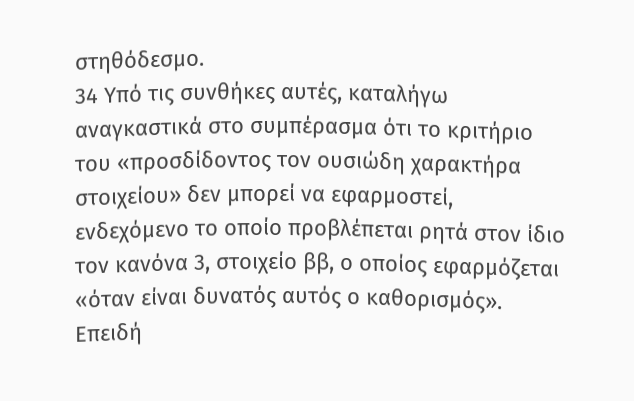στηθόδεσμο.
34 Υπό τις συνθήκες αυτές, καταλήγω αναγκαστικά στο συμπέρασμα ότι το κριτήριο του «προσδίδοντος τον ουσιώδη χαρακτήρα στοιχείου» δεν μπορεί να εφαρμοστεί, ενδεχόμενο το οποίο προβλέπεται ρητά στον ίδιο τον κανόνα 3, στοιχείο ββ, ο οποίος εφαρμόζεται «όταν είναι δυνατός αυτός ο καθορισμός». Επειδή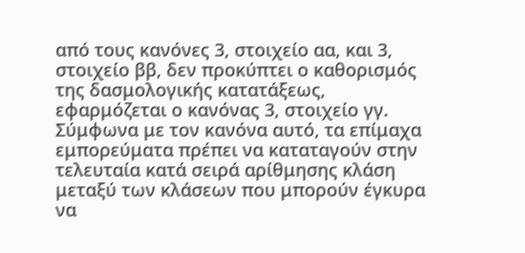από τους κανόνες 3, στοιχείο αα, και 3, στοιχείο ββ, δεν προκύπτει ο καθορισμός της δασμολογικής κατατάξεως, εφαρμόζεται ο κανόνας 3, στοιχείο γγ. Σύμφωνα με τον κανόνα αυτό, τα επίμαχα εμπορεύματα πρέπει να καταταγούν στην τελευταία κατά σειρά αρίθμησης κλάση μεταξύ των κλάσεων που μπορούν έγκυρα να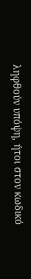ληφθούν υπόψη, ήτοι στον κωδικό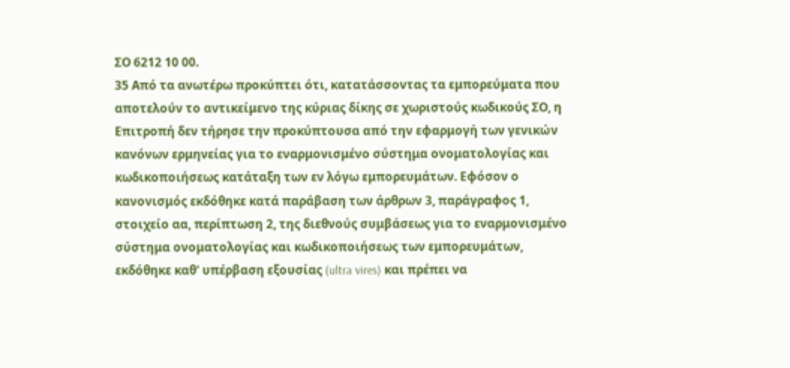ΣΟ 6212 10 00.
35 Από τα ανωτέρω προκύπτει ότι, κατατάσσοντας τα εμπορεύματα που αποτελούν το αντικείμενο της κύριας δίκης σε χωριστούς κωδικούς ΣΟ, η Επιτροπή δεν τήρησε την προκύπτουσα από την εφαρμογή των γενικών κανόνων ερμηνείας για το εναρμονισμένο σύστημα ονοματολογίας και κωδικοποιήσεως κατάταξη των εν λόγω εμπορευμάτων. Εφόσον ο κανονισμός εκδόθηκε κατά παράβαση των άρθρων 3, παράγραφος 1, στοιχείο αα, περίπτωση 2, της διεθνούς συμβάσεως για το εναρμονισμένο σύστημα ονοματολογίας και κωδικοποιήσεως των εμπορευμάτων, εκδόθηκε καθ' υπέρβαση εξουσίας (ultra vires) και πρέπει να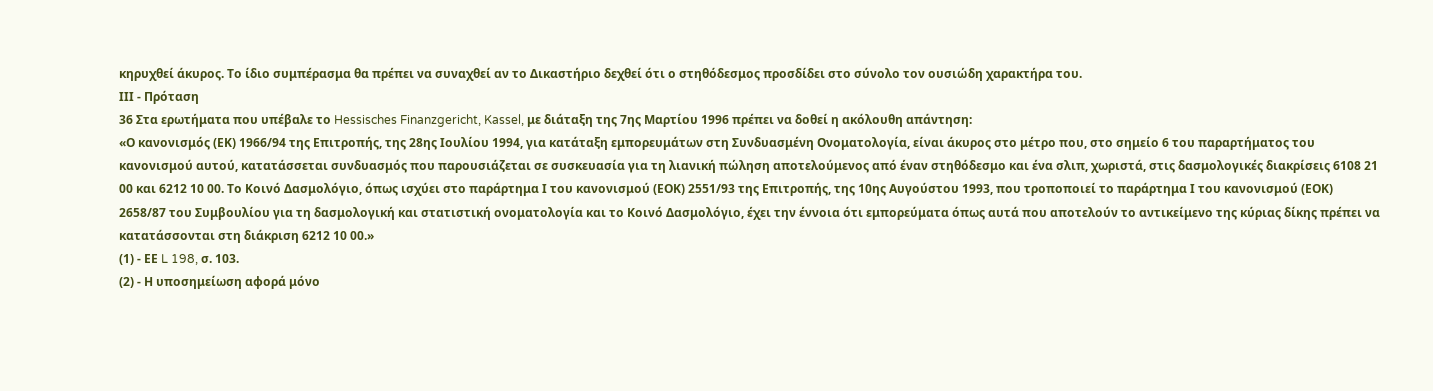κηρυχθεί άκυρος. Το ίδιο συμπέρασμα θα πρέπει να συναχθεί αν το Δικαστήριο δεχθεί ότι ο στηθόδεσμος προσδίδει στο σύνολο τον ουσιώδη χαρακτήρα του.
ΙΙΙ - Πρόταση
36 Στα ερωτήματα που υπέβαλε το Hessisches Finanzgericht, Kassel, με διάταξη της 7ης Μαρτίου 1996 πρέπει να δοθεί η ακόλουθη απάντηση:
«Ο κανονισμός (ΕΚ) 1966/94 της Επιτροπής, της 28ης Ιουλίου 1994, για κατάταξη εμπορευμάτων στη Συνδυασμένη Ονοματολογία, είναι άκυρος στο μέτρο που, στο σημείο 6 του παραρτήματος του κανονισμού αυτού, κατατάσσεται συνδυασμός που παρουσιάζεται σε συσκευασία για τη λιανική πώληση αποτελούμενος από έναν στηθόδεσμο και ένα σλιπ, χωριστά, στις δασμολογικές διακρίσεις 6108 21 00 και 6212 10 00. Το Κοινό Δασμολόγιο, όπως ισχύει στο παράρτημα Ι του κανονισμού (ΕΟΚ) 2551/93 της Επιτροπής, της 10ης Αυγούστου 1993, που τροποποιεί το παράρτημα Ι του κανονισμού (ΕΟΚ) 2658/87 του Συμβουλίου για τη δασμολογική και στατιστική ονοματολογία και το Κοινό Δασμολόγιο, έχει την έννοια ότι εμπορεύματα όπως αυτά που αποτελούν το αντικείμενο της κύριας δίκης πρέπει να κατατάσσονται στη διάκριση 6212 10 00.»
(1) - ΕΕ L 198, σ. 103.
(2) - Η υποσημείωση αφορά μόνο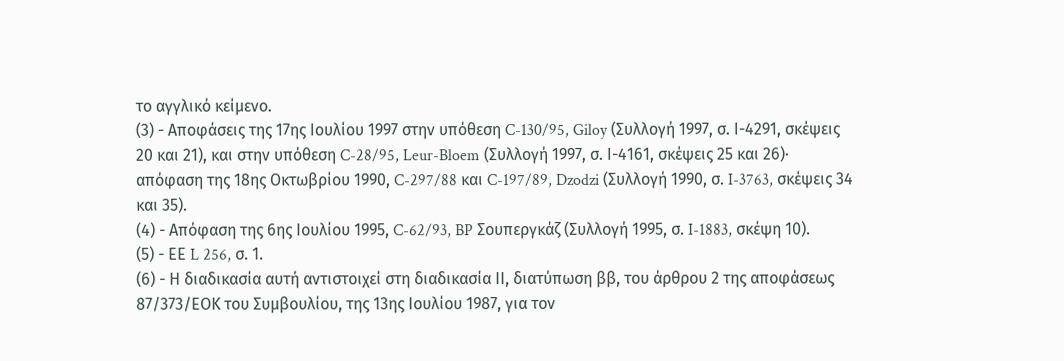το αγγλικό κείμενο.
(3) - Αποφάσεις της 17ης Ιουλίου 1997 στην υπόθεση C-130/95, Giloy (Συλλογή 1997, σ. Ι-4291, σκέψεις 20 και 21), και στην υπόθεση C-28/95, Leur-Bloem (Συλλογή 1997, σ. Ι-4161, σκέψεις 25 και 26)· απόφαση της 18ης Οκτωβρίου 1990, C-297/88 και C-197/89, Dzodzi (Συλλογή 1990, σ. I-3763, σκέψεις 34 και 35).
(4) - Απόφαση της 6ης Ιουλίου 1995, C-62/93, BP Σουπεργκάζ (Συλλογή 1995, σ. I-1883, σκέψη 10).
(5) - ΕΕ L 256, σ. 1.
(6) - Η διαδικασία αυτή αντιστοιχεί στη διαδικασία ΙΙ, διατύπωση ββ, του άρθρου 2 της αποφάσεως 87/373/ΕΟΚ του Συμβουλίου, της 13ης Ιουλίου 1987, για τον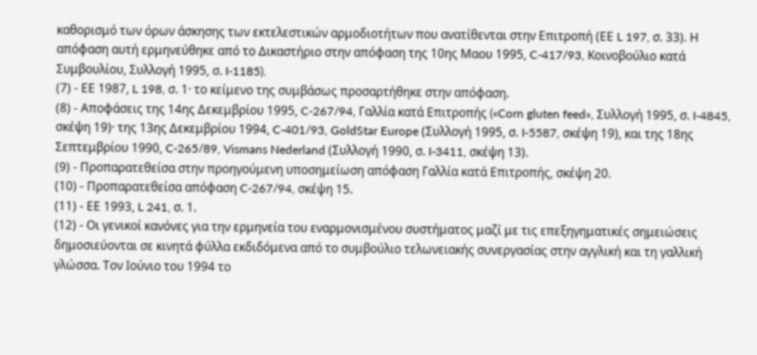καθορισμό των όρων άσκησης των εκτελεστικών αρμοδιοτήτων που ανατίθενται στην Επιτροπή (ΕΕ L 197, σ. 33). Η απόφαση αυτή ερμηνεύθηκε από το Δικαστήριο στην απόφαση της 10ης Μαου 1995, C-417/93, Κοινοβούλιο κατά Συμβουλίου, Συλλογή 1995, σ. I-1185).
(7) - ΕΕ 1987, L 198, σ. 1· το κείμενο της συμβάσως προσαρτήθηκε στην απόφαση.
(8) - Αποφάσεις της 14ης Δεκεμβρίου 1995, C-267/94, Γαλλία κατά Επιτροπής («Corn gluten feed», Συλλογή 1995, σ. I-4845, σκέψη 19)· της 13ης Δεκεμβρίου 1994, C-401/93, GoldStar Europe (Συλλογή 1995, σ. I-5587, σκέψη 19), και της 18ης Σεπτεμβρίου 1990, C-265/89, Vismans Nederland (Συλλογή 1990, σ. I-3411, σκέψη 13).
(9) - Προπαρατεθείσα στην προηγούμενη υποσημείωση απόφαση Γαλλία κατά Επιτροπής, σκέψη 20.
(10) - Προπαρατεθείσα απόφαση C-267/94, σκέψη 15.
(11) - ΕΕ 1993, L 241, σ. 1.
(12) - Οι γενικοί κανόνες για την ερμηνεία του εναρμονισμένου συστήματος μαζί με τις επεξηγηματικές σημειώσεις δημοσιεύονται σε κινητά φύλλα εκδιδόμενα από το συμβούλιο τελωνειακής συνεργασίας στην αγγλική και τη γαλλική γλώσσα. Τον Ιούνιο του 1994 το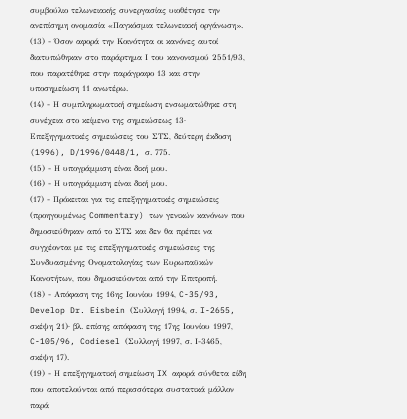συμβούλιο τελωνειακής συνεργασίας υιοθέτησε την ανεπίσημη ονομασία «Παγκόσμια τελωνειακή οργάνωση».
(13) - Όσον αφορά την Κοινότητα οι κανόνες αυτοί διατυπώθηκαν στο παράρτημα Ι του κανονισμού 2551/93, που παρατέθηκε στην παράγραφο 13 και στην υποσημείωση 11 ανωτέρω.
(14) - Η συμπληρωματική σημείωση ενσωματώθηκε στη συνέχεια στο κείμενο της σημειώσεως 13· Επεξηγηματικές σημειώσεις του ΣΤΣ, δεύτερη έκδοση (1996), D/1996/0448/1, σ. 775.
(15) - Η υπογράμμιση είναι δική μου.
(16) - Η υπογράμμιση είναι δική μου.
(17) - Πρόκειται για τις επεξηγηματικές σημειώσεις (προηγουμένως Commentary) των γενικών κανόνων που δημοσιεύθηκαν από το ΣΤΣ και δεν θα πρέπει να συγχέονται με τις επεξηγηματικές σημειώσεις της Συνδυασμένης Ονοματολογίας των Ευρωπαϋκών Κοινοτήτων, που δημοσιεύονται από την Επιτροπή.
(18) - Απόφαση της 16ης Ιουνίου 1994, C-35/93, Develop Dr. Eisbein (Συλλογή 1994, σ. I-2655, σκέψη 21)· βλ. επίσης απόφαση της 17ης Ιουνίου 1997, C-105/96, Codiesel (Συλλογή 1997, σ. Ι-3465, σκέψη 17).
(19) - Η επεξηγηματική σημείωση IX αφορά σύνθετα είδη που αποτελούνται από περισσότερα συστατικά μάλλον παρά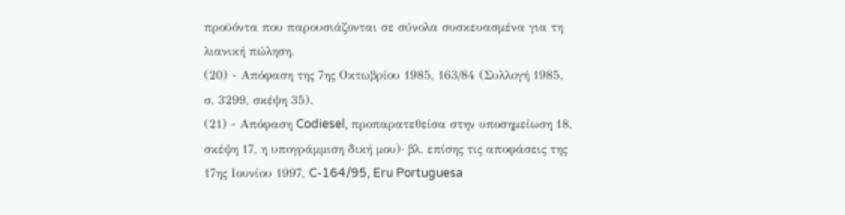προϋόντα που παρουσιάζονται σε σύνολα συσκευασμένα για τη λιανική πώληση.
(20) - Απόφαση της 7ης Οκτωβρίου 1985, 163/84 (Συλλογή 1985, σ. 3299, σκέψη 35).
(21) - Απόφαση Codiesel, προπαρατεθείσα στην υποσημείωση 18, σκέψη 17, η υπογράμμιση δική μου)· βλ. επίσης τις αποφάσεις της 17ης Ιουνίου 1997, C-164/95, Eru Portuguesa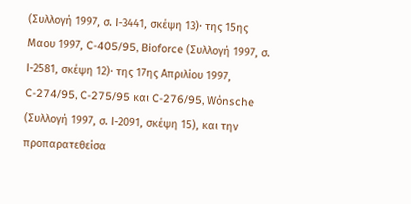(Συλλογή 1997, σ. Ι-3441, σκέψη 13)· της 15ης Μαου 1997, C-405/95, Bioforce (Συλλογή 1997, σ. Ι-2581, σκέψη 12)· της 17ης Απριλίου 1997, C-274/95, C-275/95 και C-276/95, Wόnsche (Συλλογή 1997, σ. Ι-2091, σκέψη 15), και την προπαρατεθείσα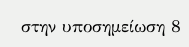στην υποσημείωση 8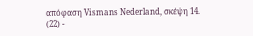απόφαση Vismans Nederland, σκέψη 14.
(22) -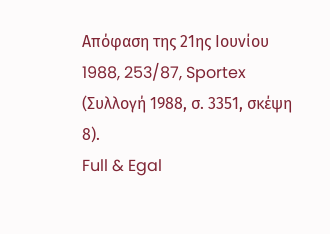Απόφαση της 21ης Ιουνίου 1988, 253/87, Sportex (Συλλογή 1988, σ. 3351, σκέψη 8).
Full & Egal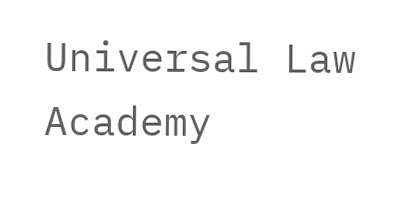Universal Law Academy